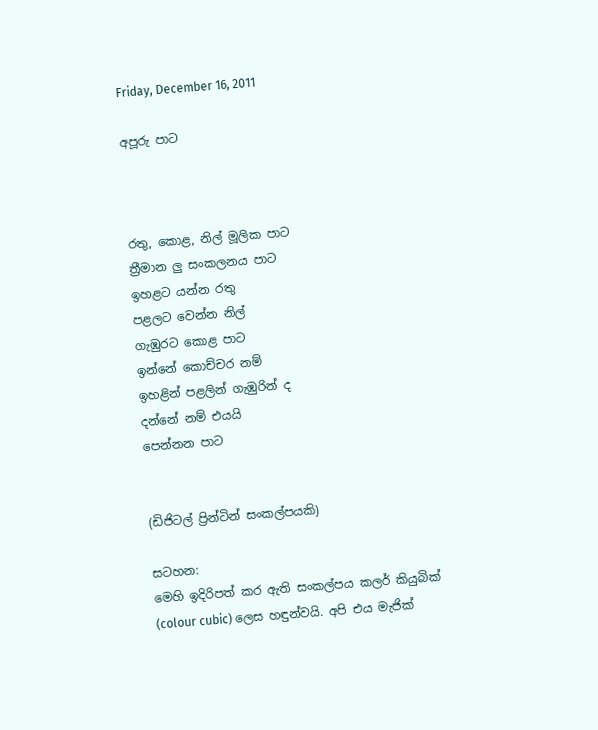Friday, December 16, 2011

අපූරු පාට



රතු, කොළ, නිල් මූලික පාට
ත්‍රීමාන ලු සංකලනය පාට
ඉහළට යන්න රතු
පළලට වෙන්න නිල්
ගැඹුරට කොළ පාට
ඉන්නේ කොච්චර නම්
ඉහළින් පළලින් ගැඹුරින් ද
දන්නේ නම් එයයි
පෙන්නන පාට


(ඩිජිටල් ප්‍රින්ටින් සංකල්පයකි)

සටහන:
මෙහි ඉදිරිපත් කර ඇති සංකල්පය කලර් කියුබික් (colour cubic) ලෙස හඳුන්වයි. අපි එය මැජික්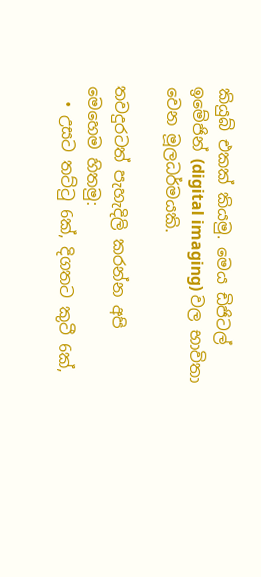කියුබ් එකක් කියමු. මෙය ඩිජිටල් ඉමේජින් (digital imaging) වල භාවිතා වෙන මූලධර්මයකි.

තවදුරටත් පැහැදිලි කරන්න අපි මෙහෙම හිතමු:
  • උසට තට්ටු 6ක්, දිගතට කුටී 6ක්,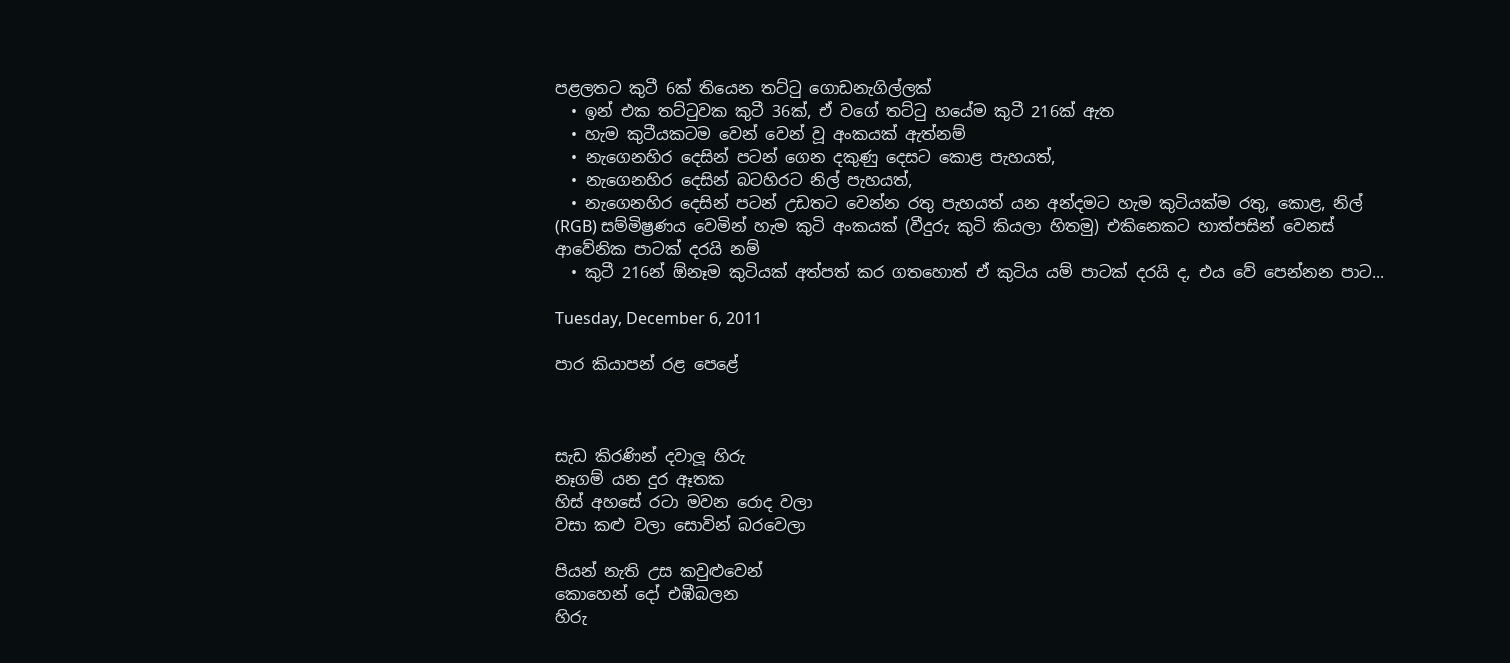පළලතට කුටී 6ක් තියෙන තට්ටු ගොඩනැගිල්ලක්
  • ඉන් එක තට්ටුවක කුටී 36ක්, ඒ වගේ තට්ටු හයේම කුටී 216ක් ඇත
  • හැම කුටීයකටම වෙන් වෙන් වූ අංකයක් ඇත්නම්
  • නැගෙනහිර දෙසින් පටන් ගෙන දකුණු දෙසට කොළ පැහයත්,
  • නැගෙනහිර දෙසින් බටහිරට නිල් පැහයත්,
  • නැගෙනහිර දෙසින් පටන් උඩතට වෙන්න රතු පැහයත් යන අන්දමට හැම කුටියක්ම රතු, කොළ, නිල් (RGB) සම්මිෂ්‍රණය වෙමින් හැම කුටි අංකයක් (වීදුරු කුටි කියලා හිතමු) එකිනෙකට හාත්පසින් වෙනස් ආවේනික පාටක් දරයි නම්
  • කුටී 216න් ඕනෑම කුටියක් අත්පත් කර ගතහොත් ඒ කුටිය යම් පාටක් දරයි ද, එය වේ පෙන්නන පාට...

Tuesday, December 6, 2011

පාර කියාපන් රළ පෙළේ



සැඩ කිරණින් දවාලූ හිරු
නෑගම් යන දුර ඈතක
හිස් අහසේ රටා මවන රොද වලා
වසා කළු වලා සොවින් බරවෙලා

පියන් නැති උස කවුළුවෙන්
කොහෙන් දෝ එඹීබලන
හිරු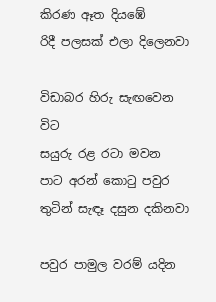කිරණ ඈත දියඹේ
රිදී පලසක් එලා දිලෙනවා

විඩාබර හිරු සැඟවෙන විට
සයුරු රළ රටා මවන
පාට අරන් කොටු පවුර
තුටින් සැඳෑ දසුන දකිනවා

පවුර පාමුල වරම් යදින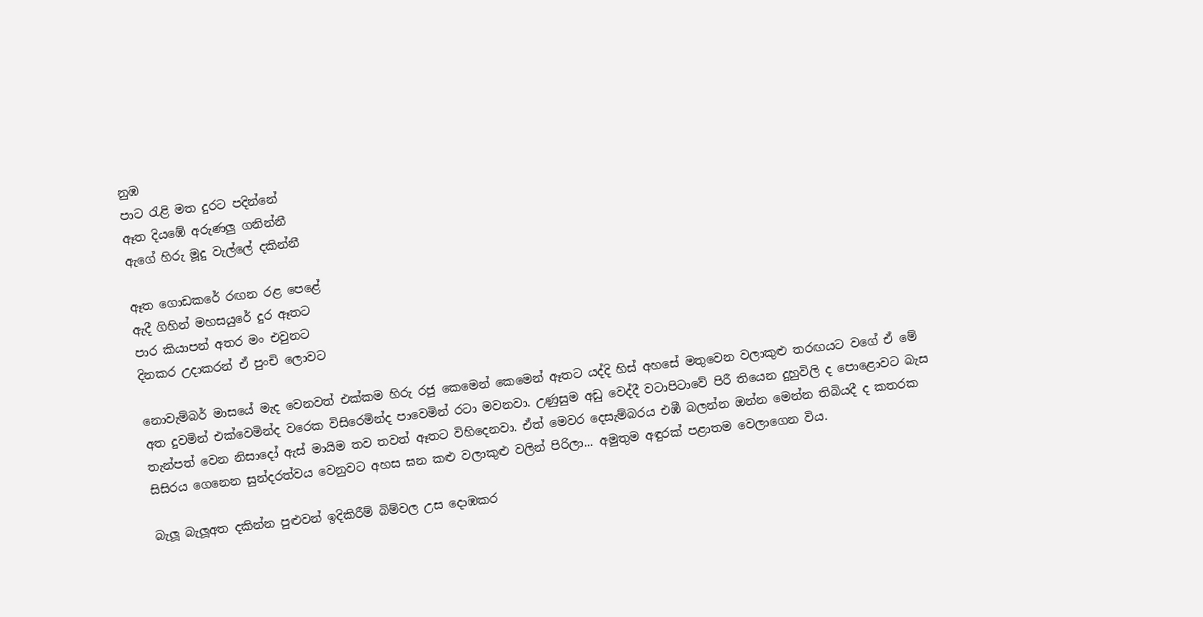නුඹ
පාට රැළි මත දුරට පදින්නේ
ඈත දියඹේ අරුණලු ගනින්නී
ඇගේ හිරු මූදු වැල්ලේ දකින්නී

ඈත ගොඩකරේ රඟන රළ පෙළේ
ඇදී ගිහින් මහසයුරේ දුර ඈතට
පාර කියාපන් අතර මං එවුනට
දිනකර උදාකරන් ඒ පුංචි ලොවට

නොවැම්බර් මාසයේ මැද වෙනවත් එක්කම හිරු රජු කෙමෙන් කෙමෙන් ඈතට යද්දි හිස් අහසේ මතුවෙන වලාකුළු තරඟයට වගේ ඒ මේ අත දුවමින් එක්වෙමින්ද වරෙක විසිරෙමින්ද පාවෙමින් රටා මවනවා. උණුසුම අඩු වෙද්දී වටාපිටාවේ පිරී තියෙන දුහුවිලි ද පොළොවට බැස තැන්පත් වෙන නිසාදෝ ඇස් මායිම තව තවත් ඈතට විහිදෙනවා. ඒත් මෙවර දෙසැම්බරය එඹී බලන්න ඔන්න මෙන්න තිබියදී ද කතරක සිසිරය ගෙනෙන සුන්දරත්වය වෙනුවට අහස ඝන කළු වලාකුළු වලින් පිරිලා... අමුතුම අඳුරක් පළාතම වෙලාගෙන විය.

බැලූ බැලූඅත දකින්න පුළුවන් ඉදිකිරීම් බිම්වල උස දොඹකර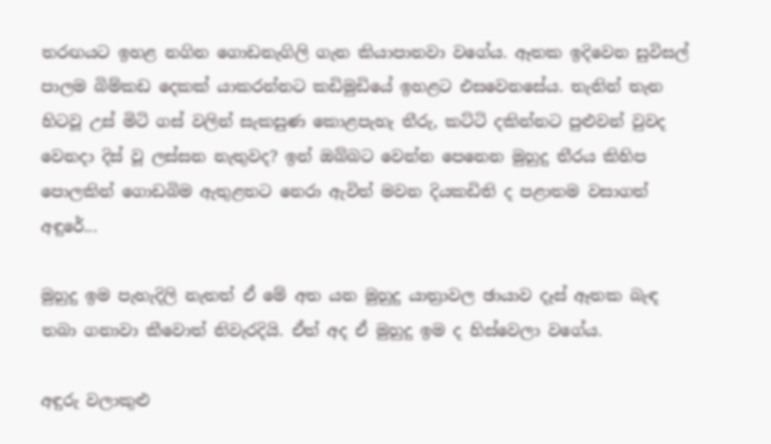තරඟයට ඉහළ නගින ගොඩනැගිලි ගැන කියාපානවා වගේය. ඈතක ඉදිවෙන සුවිසල් පාලම බිම්කඩ දෙකක් යාකරන්නට කඩිමුඩියේ ඉහළට එසවෙනසේය. තැනින් තැන හිටවූ උස් මිටි ගස් වලින් සැකසුණ කොළපැහැ තීරු, කට්ටි දකින්නට පුළුවන් වුවද වෙනදා දිස් වූ ලස්සන නැතුවද? ඉන් ඔබ්බට වෙන්න පෙනෙන මුහුදු තීරය කිහිප පොලකින් ගොඩබිම ඇතුළතට නෙරා ඇවිත් මවන දියකඩිති ද පළාතම වසාගත් අඳුරේ...

මුහුදු ඉම පැහැදිලි නැතත් ඒ මේ අත යන මුහුදු යාත්‍රාවල ඡායාව දෑස් ඈතක බැඳ තබා ගනාවා කීවොත් නිවැරදියි. ඒත් අද ඒ මුහුදු ඉම ද හිස්වෙලා වගේය.

අඳුරු වලාකුළු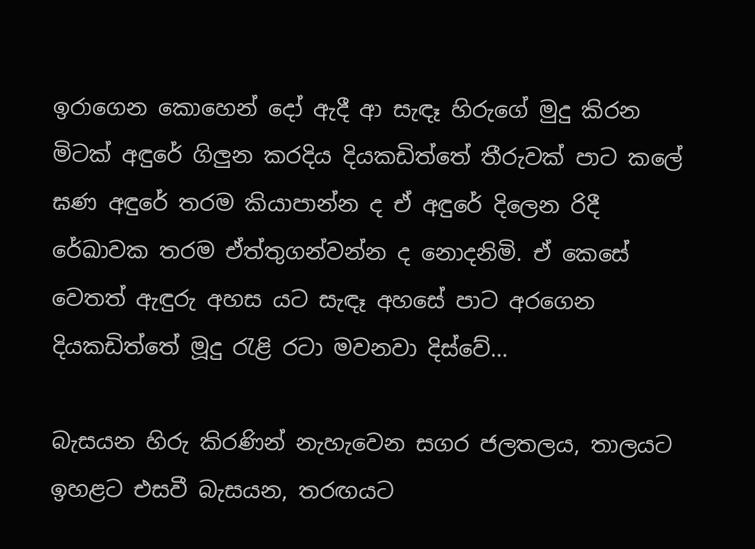ඉරාගෙන කොහෙන් දෝ ඇදී ආ සැඳෑ හිරුගේ මුදු කිරන මිටක් අඳුරේ ගිලුන කරදිය දියකඩිත්තේ තීරුවක් පාට කලේ ඝණ අඳුරේ තරම කියාපාන්න ද ඒ අඳුරේ දිලෙන රිදී රේඛාවක තරම ඒත්තුගන්වන්න ද නොදනිමි. ඒ කෙසේ වෙතත් ඇඳුරු අහස යට සැඳෑ අහසේ පාට අරගෙන දියකඩිත්තේ මූදු රැළි රටා මවනවා දිස්වේ…

බැසයන හිරු කිරණින් නැහැවෙන සගර ජලතලය, තාලයට ඉහළට එසවී බැසයන, තරඟයට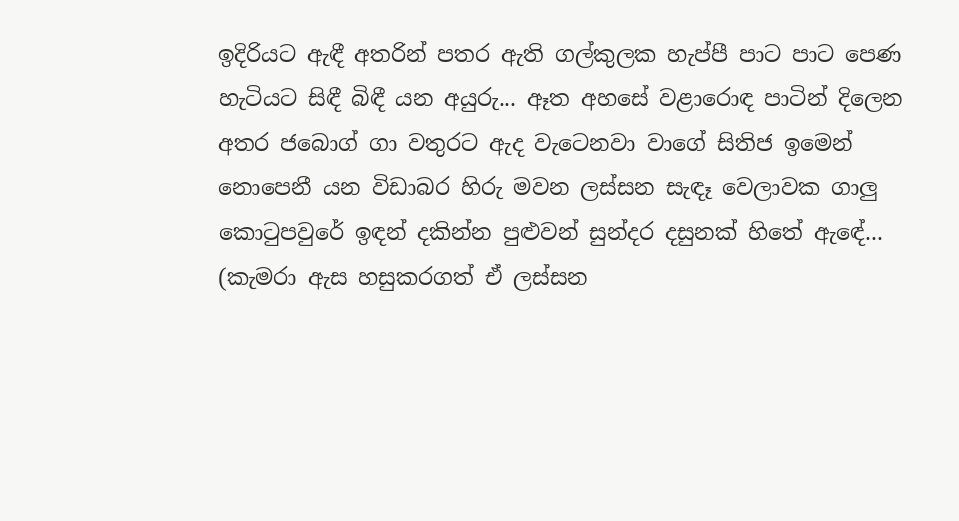ඉදිරියට ඇඳී අතරින් පතර ඇති ගල්කුලක හැප්පී පාට පාට පෙණ හැටියට සිඳී බිඳී යන අයුරු... ඈත අහසේ වළාරොඳ පාටින් දිලෙන අතර ජබොග් ගා වතුරට ඇද වැටෙනවා වාගේ සිතිජ ඉමෙන් නොපෙනී යන විඩාබර හිරු මවන ලස්සන සැඳෑ වෙලාවක ගාලු කොටුපවුරේ ඉඳන් දකින්න පුළුවන් සුන්දර දසුනක් හිතේ ඇඳේ... (කැමරා ඇස හසුකරගත් ඒ ලස්සන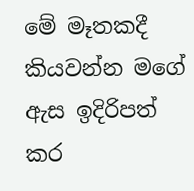මේ මෑතකදී කියවන්න මගේ ඇස ඉදිරිපත් කර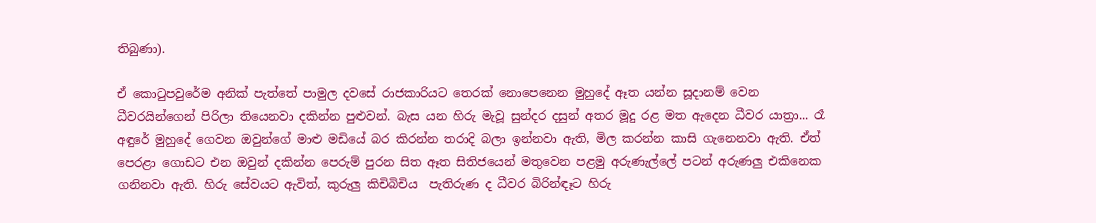තිබුණා).

ඒ කොටුපවුරේම අනික් පැත්තේ පාමුල දවසේ රාජකාරියට තෙරක් නොපෙනෙන මුහුදේ ඈත යන්න සූදානම් වෙන ධීවරයින්ගෙන් පිරිලා තියෙනවා දකින්න පුළුවන්. බැස යන හිරු මැවූ සුන්දර දසුන් අතර මූදු රළ මත ඇදෙන ධීවර යාත්‍රා... රෑ අඳුරේ මුහුදේ ගෙවන ඔවුන්ගේ මාළු මඩියේ බර කිරන්න තරාදි බලා ඉන්නවා ඇති, මිල කරන්න කාසි ගැනෙනවා ඇති. ඒත් පෙරළා ගොඩට එන ඔවුන් දකින්න පෙරුම් පුරන සිත ඈත සිතිජයෙන් මතුවෙන පළමු අරුණැල්ලේ පටන් අරුණලු එකිනෙක ගනිනවා ඇති. හිරු සේවයට ඇවිත්, කුරුලු කිචිබිචිය  පැතිරුණ ද ධීවර බිරින්ඳෑට හිරු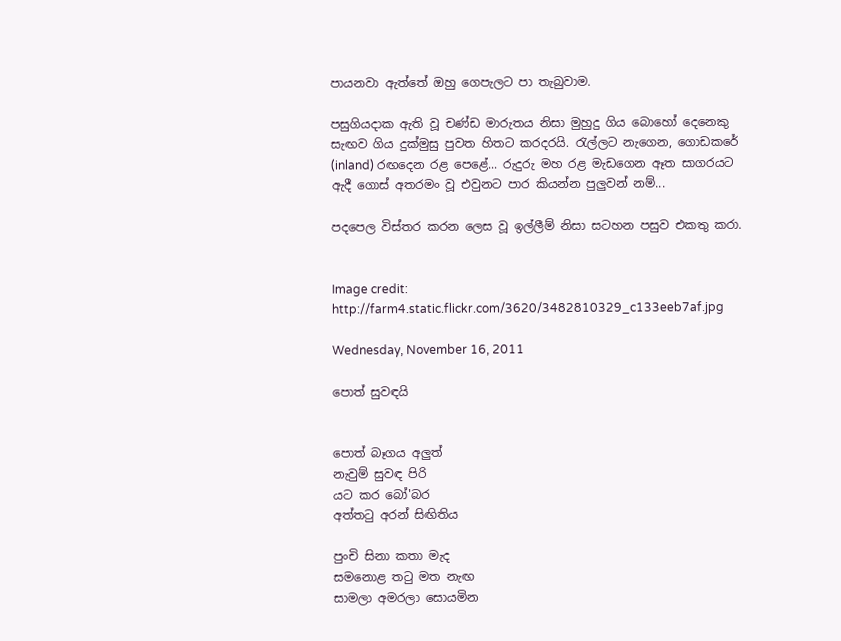පායනවා ඇත්තේ ඔහු ගෙපැලට පා තැබුවාම.

පසුගියදාක ඇති වූ චණ්ඩ මාරුතය නිසා මුහුදු ගිය බොහෝ දෙනෙකු සැඟව ගිය දුක්මුසු පුවත හිතට කරදරයි. රැල්ලට නැගෙන, ගොඩකරේ (inland) රඟදෙන රළ පෙළේ... රුදුරු මහ රළ මැඩගෙන ඈත සාගරයට ඇදී ගොස් අතරමං වූ එවුනට පාර කියන්න පුලුවන් නම්...

පදපෙල විස්තර කරන ලෙස වූ ඉල්ලීම් නිසා සටහන පසුව එකතු කරා.


Image credit: http://farm4.static.flickr.com/3620/3482810329_c133eeb7af.jpg

Wednesday, November 16, 2011

පොත් සුවඳයි


පොත් බෑගය අලුත්
නැවුම් සුවඳ පිරි
යට කර බෝ'බර
අත්තටු අරන් සිඟිතිය

පුංචි සිනා කතා මැද
සමනොළ තටු මත නැඟ
සාමලා අමරලා සොයමින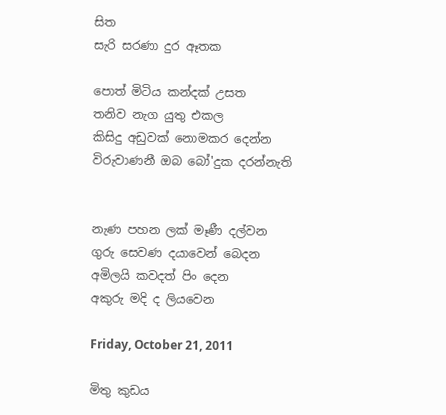සිත
සැරි සරණා දුර ඈතක

පොත් මිටිය කන්දක් උසත
තනිව නැග යුතු එකල
කිසිදු අඩුවක් නොමකර දෙන්න
විරුවාණනී ඔබ බෝ'දුක දරන්නැති


නැණ පහන ලක් මෑණී දල්වන
ගුරු සෙවණ දයාවෙන් බෙදන
අමිලයි කවදත් පිං දෙන
අකුරු මදි ද ලියවෙන

Friday, October 21, 2011

මිතු කුඩය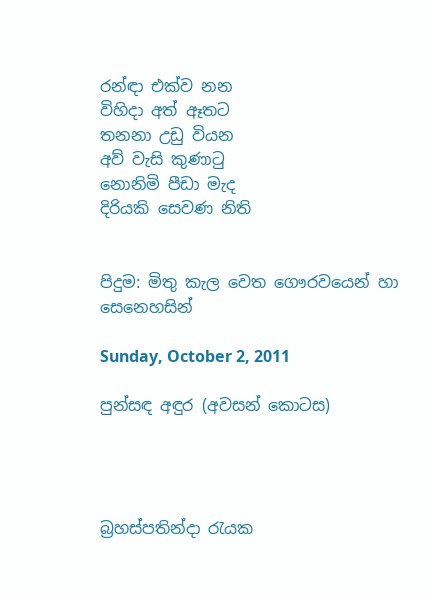රන්ඳා එක්ව නන
විහිදා අත් ඈතට
තනනා උඩු වියන
අව් වැසි කුණාටු
නොනිමි පීඩා මැද
දිරියකි සෙවණ නිති


පිදුම: මිතු කැල වෙත ගෞරවයෙන් හා සෙනෙහසින්

Sunday, October 2, 2011

පුන්සඳ අඳුර (අවසන් කොටස)




බ්‍රහස්පතින්දා රැයක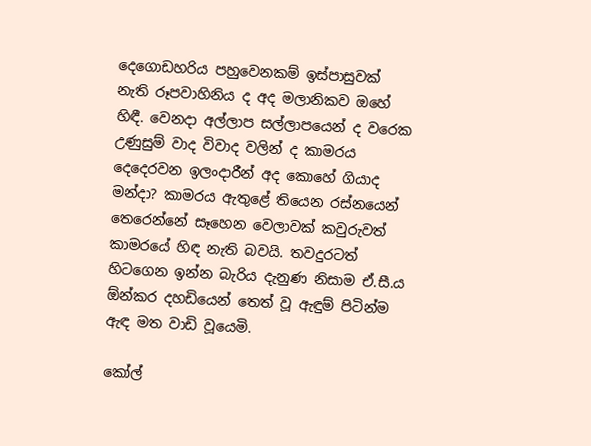දෙගොඩහරිය පහුවෙනකම් ඉස්පාසුවක් නැති රූපවාහිනිය ද අද මලානිකව ඔහේ හිඳී. වෙනදා අල්ලාප සල්ලාපයෙන් ද වරෙක උණුසුම් වාද විවාද වලින් ද කාමරය දෙදෙරවන ඉලංදාරීන් අද කොහේ ගියාද මන්දා? කාමරය ඇතුළේ තියෙන රස්නයෙන් තෙරෙන්නේ සෑහෙන වෙලාවක් කවුරුවත් කාමරයේ හිඳ නැති බවයි. තවදුරටත් හිටගෙන ඉන්න බැරිය දැනුණ නිසාම ඒ.සී.ය ඕන්කර දහඩියෙන් තෙත් වූ ඇඳුම් පිටින්ම ඇඳ මත වාඩි වූයෙමි.

කෝල්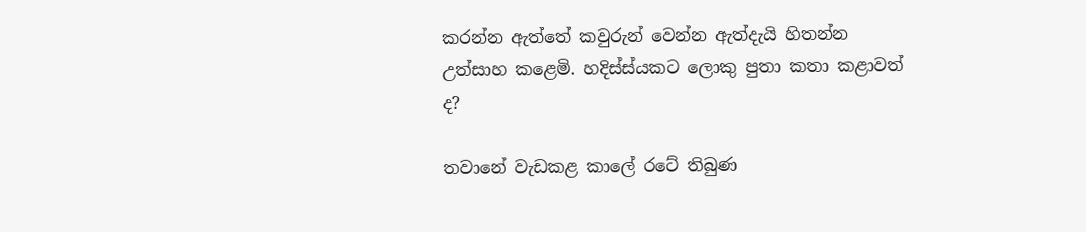කරන්න ඇත්තේ කවුරුන් වෙන්න ඇත්දැයි හිතන්න උත්සාහ කළෙමි. හදිස්ස්යකට ලොකු පුතා කතා කළාවත් ද?

තවානේ වැඩකළ කාලේ රටේ තිබුණ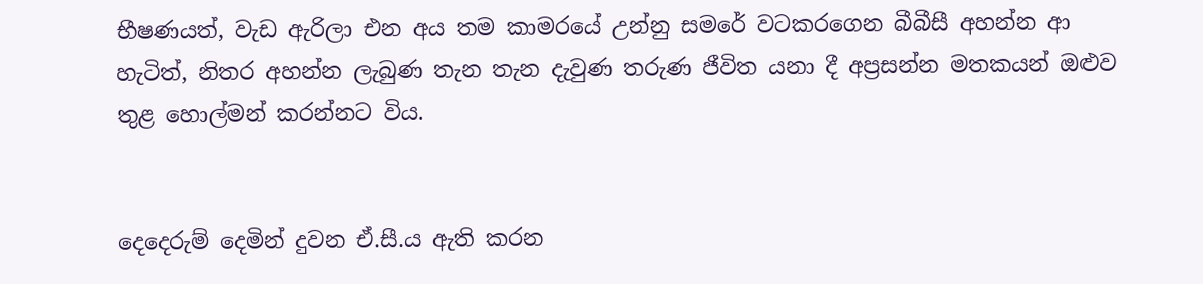භීෂණයත්, වැඩ ඇරිලා එන අය තම කාමරයේ උන්නු සමරේ වටකරගෙන බීබීසී අහන්න ආ හැටිත්, නිතර අහන්න ලැබුණ තැන තැන දැවුණ තරුණ ජීවිත යනා දී අප්‍රසන්න මතකයන් ඔළුව තුළ හොල්මන් කරන්නට විය.


දෙදෙරුම් දෙමින් දුවන ඒ.සී.ය ඇති කරන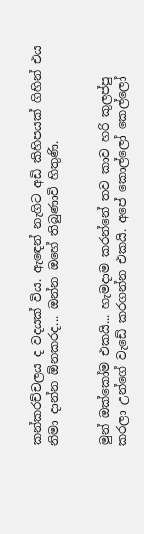කන්කරච්චලය ද වදයක් විය. ඇඳෙන් නැගිට අඩි කිහිපයක් ගිහින් එය නිමා දාන්න ඕනකරද... ඔන්න ඔහේ තිබුණාවි හිතුණි.


මුන් ඔක්කෝම එකයි... හැමදාම කරන්නේ තව කාව හරි කුලප්පු කරලා උන්ගේ වැඩේ කරගන්න එකයි. අපේ කොල්ලෝ කෙල්ලෝ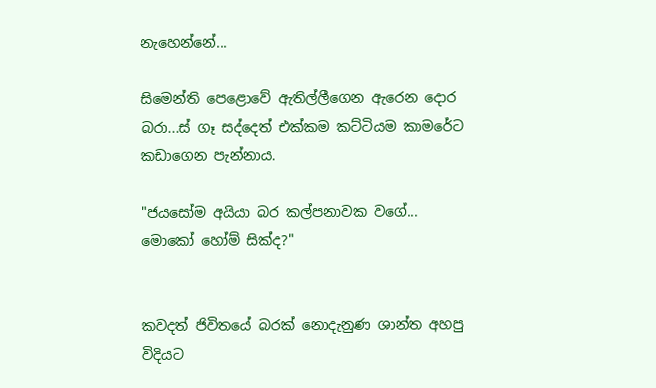නැහෙන්නේ...

සිමෙන්ති පෙළොවේ ඇතිල්ලීගෙන ඇරෙන දොර බරා...ස් ගෑ සද්දෙත් එක්කම කට්ටියම කාමරේට කඩාගෙන පැන්නාය.

"ජයසෝම අයියා බර කල්පනාවක වගේ... මොකෝ හෝම් සික්ද?"


කවදත් ජිවිතයේ බරක් නොදැනුණ ශාන්ත අහපු විදියට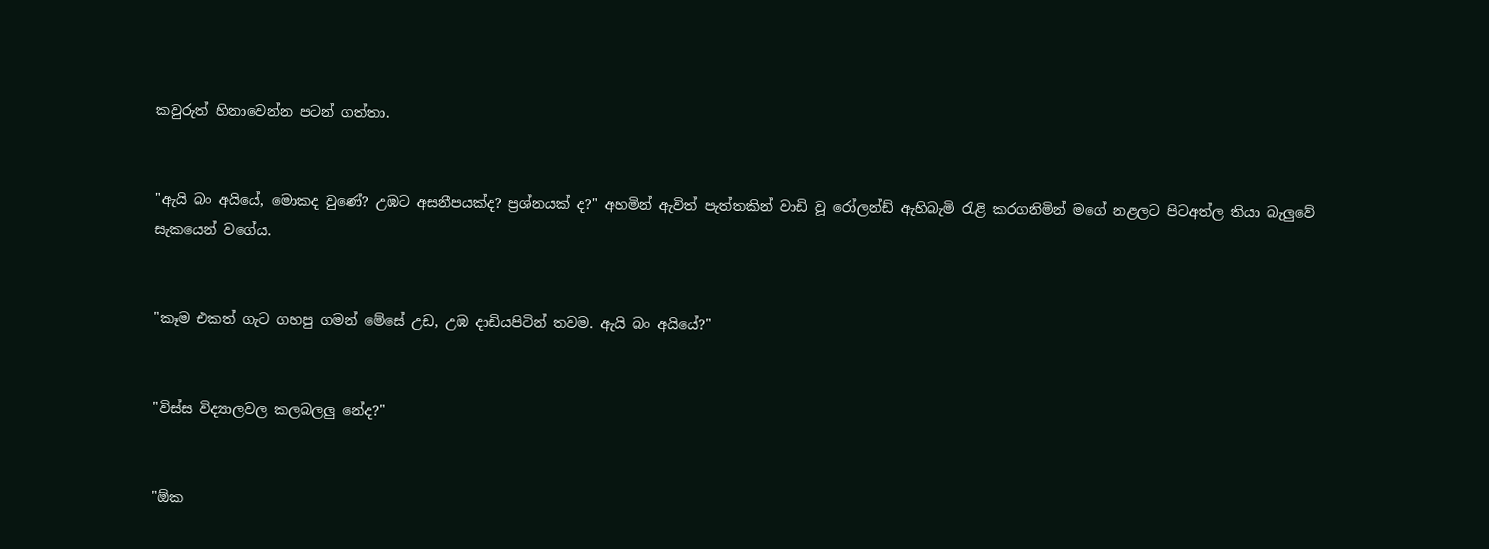කවුරුත් හිනාවෙන්න පටන් ගත්තා.


"ඇයි බං අයියේ, මොකද වුණේ? උඹට අසනීපයක්ද? ප්‍රශ්නයක් ද?" අහමින් ඇවිත් පැත්තකින් වාඩි වූ රෝලන්ඩ් ඇහිබැමි රැළි කරගනිමින් මගේ නළලට පිටඅත්ල තියා බැලුවේ සැකයෙන් වගේය.


"කෑම එකත් ගැට ගහපු ගමන් මේසේ උඩ, උඹ දාඩියපිටින් තවම. ඇයි බං අයියේ?"


"විස්ස විද්‍යාලවල කලබලලු නේද?"


"ඕක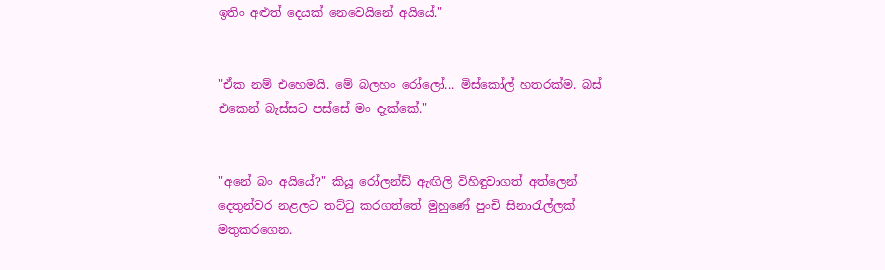ඉතිං අළුත් දෙයක් නෙවෙයිනේ අයියේ."


"ඒක නම් එහෙමයි. මේ බලහං රෝලෝ... මිස්කෝල් හතරක්ම. බස් එකෙන් බැස්සට පස්සේ මං දැක්කේ."


"අනේ බං අයියේ?" කියූ රෝලන්ඩ් ඇඟිලි විහිඳුවාගත් අත්ලෙන් දෙතුන්වර නළලට තට්ටු කරගත්තේ මුහුණේ පුංචි සිනාරැල්ලක් මතුකරගෙන.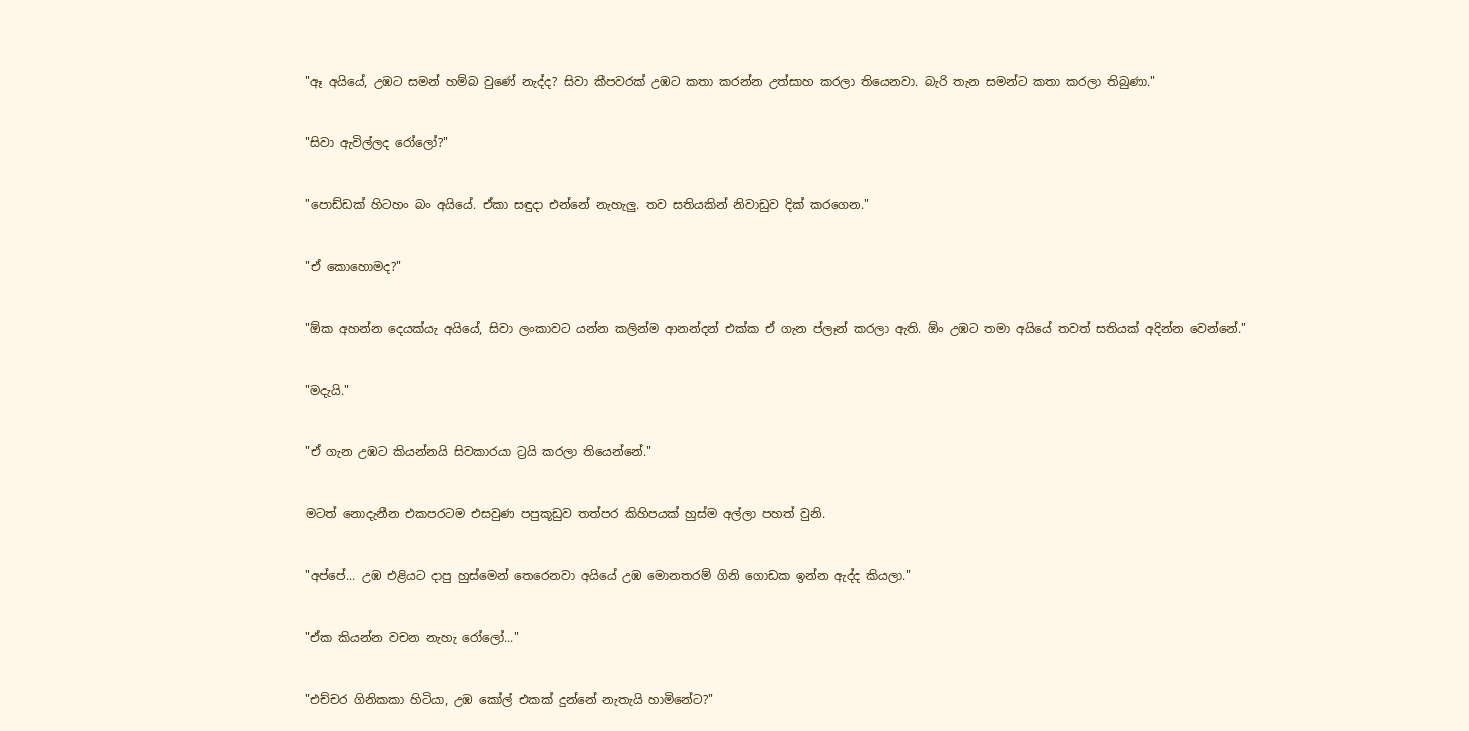"ඈ අයියේ, උඹට සමන් හම්බ වුණේ නැද්ද? සිවා කීපවරක් උඹට කතා කරන්න උත්සාහ කරලා තියෙනවා. බැරි තැන සමන්ට කතා කරලා තිබුණා."


"සිවා ඇවිල්ලද රෝලෝ?"


"පොඩ්ඩක් හිටහං බං අයියේ. ඒකා සඳුදා එන්නේ නැහැලු. තව සතියකින් නිවාඩුව දික් කරගෙන."


"ඒ කොහොමද?"


"ඕක අහන්න දෙයක්යැ අයියේ, සිවා ලංකාවට යන්න කලින්ම ආනන්දන් එක්ක ඒ ගැන ප්ලෑන් කරලා ඇති. ඕං උඹට තමා අයියේ තවත් සතියක් අදින්න වෙන්නේ."


"මදැයි."


"ඒ ගැන උඹට කියන්නයි සිවකාරයා ට්‍රයි කරලා තියෙන්නේ."


මටත් නොදැනීන එකපරටම එසවුණ පපුකූඩුව තත්පර කිහිපයක් හුස්ම අල්ලා පහත් වුනි.


"අප්පේ... උඹ එළියට දාපු හුස්මෙන් තෙරෙනවා අයියේ උඹ මොනතරම් ගිනි ගොඩක ඉන්න ඇද්ද කියලා."


"ඒක කියන්න වචන නැහැ රෝලෝ..."


"එච්චර ගිනිකකා හිටියා, උඹ කෝල් එකක් දුන්නේ නැතැයි හාමිනේට?"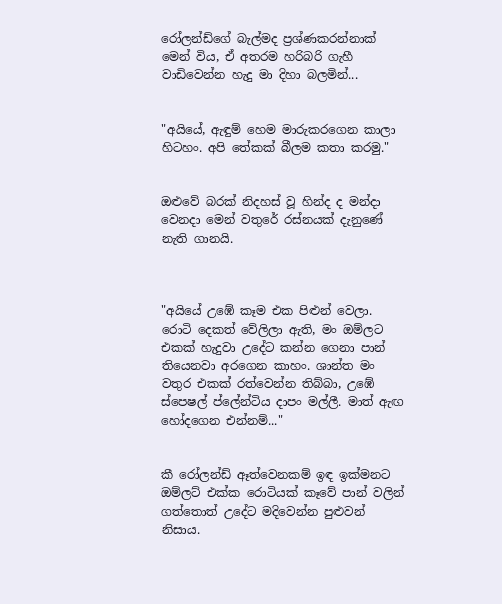රෝලන්ඩ්ගේ බැල්මද ප්‍රශ්ණකරන්නාක් මෙන් විය, ඒ අතරම හරිබරි ගැහී වාඩිවෙන්න හැදු මා දිහා බලමින්...


"අයියේ, ඇඳුම් හෙම මාරුකරගෙන කාලා හිටහං. අපි තේකක් බීලම කතා කරමු."


ඔළුවේ බරක් නිදහස් වූ හින්ද ද මන්දා වෙනදා මෙන් වතුරේ රස්නයක් දැනුණේ නැති ගානයි.



"අයියේ උඹේ කෑම එක පිළුන් වෙලා. රොටි දෙකත් වේලිලා ඇති, මං ඔම්ලට එකක් හැදුවා උදේට කන්න ගෙනා පාන් තියෙනවා අරගෙන කාහං. ශාන්ත මං වතුර එකක් රත්වෙන්න තිබ්බා, උඹේ ස්පෙෂල් ප්ලේන්ටිය දාපං මල්ලී. මාත් ඇඟ හෝදගෙන එන්නම්..."


කී රෝලන්ඩ් ඈත්වෙනකම් ඉඳ ඉක්මනට ඔම්ලට් එක්ක රොටියක් කෑවේ පාන් වලින් ගත්තොත් උදේට මදිවෙන්න පුළුවන් නිසාය.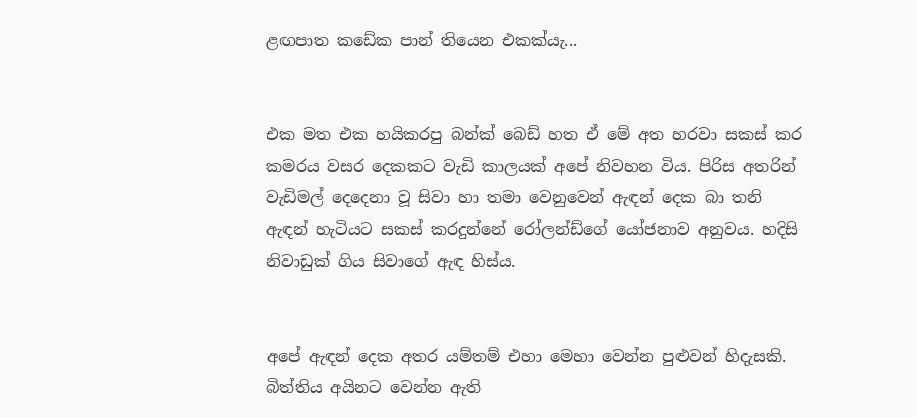ළඟපාත කඩේක පාන් තියෙන එකක්යැ...


එක මත එක හයිකරපු බන්ක් බෙඩ් හත ඒ මේ අත හරවා සකස් කර කමරය වසර දෙකකට වැඩි කාලයක් අපේ නිවහන විය. පිරිස අතරින් වැඩිමල් දෙදෙනා වූ සිවා හා තමා වෙනුවෙන් ඇඳන් දෙක බා තනි ඇඳන් හැටියට සකස් කරදුන්නේ රෝලන්ඩ්ගේ යෝජනාව අනුවය. හදිසි නිවාඩුක් ගිය සිවාගේ ඇඳ හිස්ය.


අපේ ඇඳන් දෙක අතර යම්තම් එහා මෙහා වෙන්න පුළුවන් හිදැසකි. බිත්තිය අයිනට වෙන්න ඇති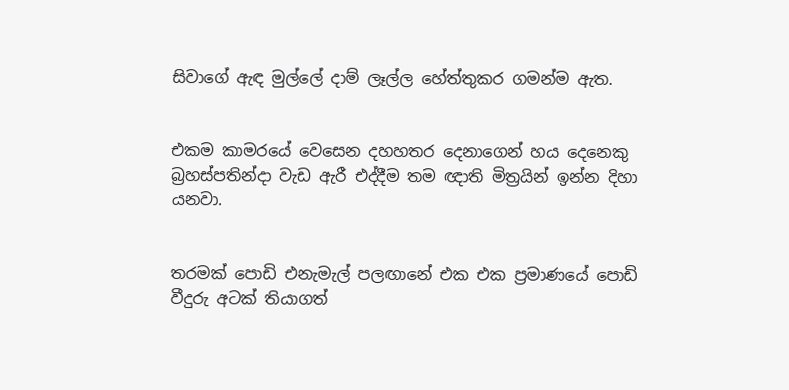සිවාගේ ඇඳ මුල්ලේ දාම් ලෑල්ල හේත්තුකර ගමන්ම ඇත.


එකම කාමරයේ වෙසෙන දහහතර දෙනාගෙන් හය දෙනෙකු බ්‍රහස්පතින්දා වැඩ ඇරී එද්දීම තම ඥාති මිත්‍රයින් ඉන්න දිහා යනවා.


තරමක් පොඩි එනැමැල් පලඟානේ එක එක ප්‍රමාණයේ පොඩි වීදුරු අටක් තියාගත්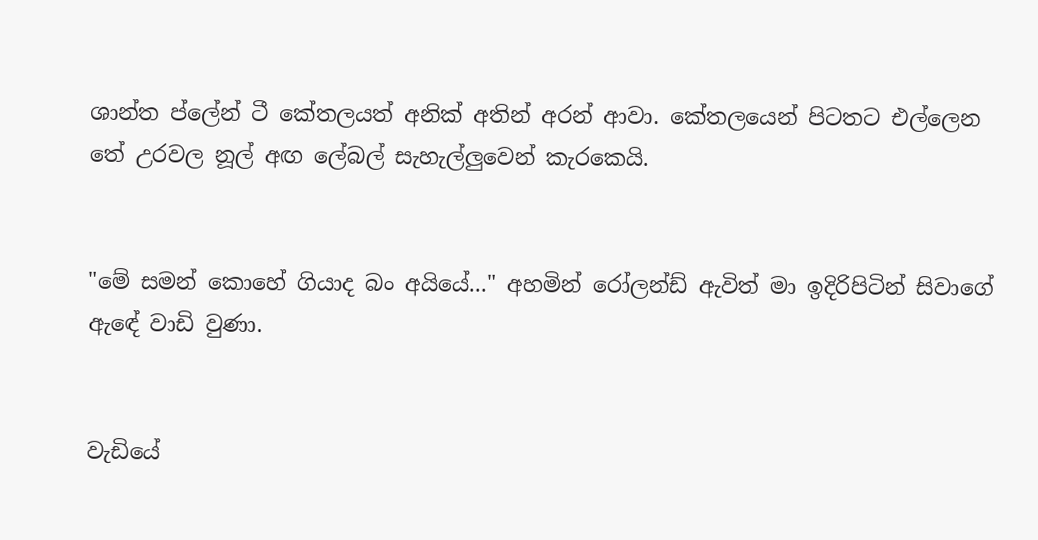ශාන්ත ප්ලේන් ටී කේතලයත් අනික් අතින් අරන් ආවා. කේතලයෙන් පිටතට එල්ලෙන තේ උරවල නූල් අඟ ලේබල් සැහැල්ලුවෙන් කැරකෙයි.


"මේ සමන් කොහේ ගියාද බං අයියේ..." අහමින් රෝලන්ඩ් ඇවිත් මා ඉදිරිපිටින් සිවාගේ ඇඳේ වාඩි වුණා.


වැඩියේ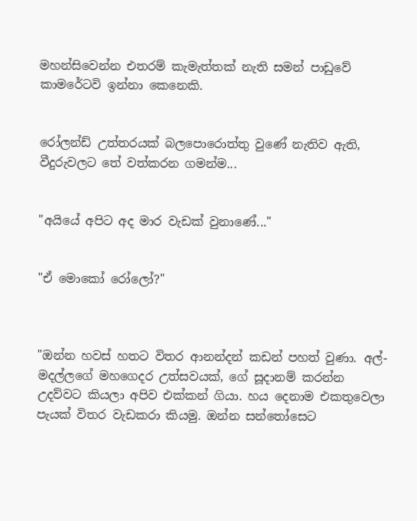මහන්සිවෙන්න එතරම් කැමැත්තක් නැති සමන් පාඩුවේ කාමරේටවි ඉන්නා කෙනෙකි.


රෝලන්ඩ් උත්තරයක් බලපොරොත්තු වුණේ නැතිව ඇති, වීදුරුවලට තේ වත්කරන ගමන්ම...


"අයියේ අපිට අද මාර වැඩක් වුනාණේ..."


"ඒ මොකෝ රෝලෝ?"



"ඔන්න හවස් හතට විතර ආනන්දන් කඩන් පහත් වුණා. අල්-මදල්ලගේ මහගෙදර උත්සවයක්, ගේ සූදානම් කරන්න උදව්වට කියලා අපිව එක්කන් ගියා. හය දෙනාම එකතුවෙලා පැයක් විතර වැඩකරා කියමු. ඔන්න සන්තෝසෙට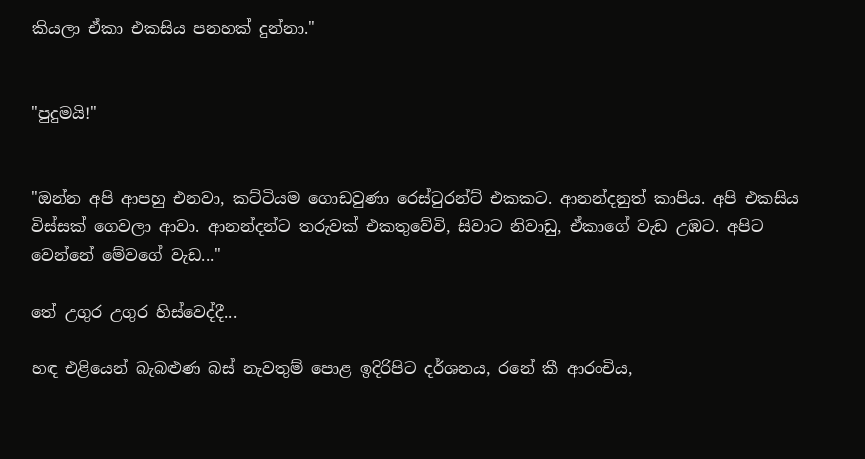කියලා ඒකා එකසිය පනහක් දුන්නා."


"පුදුමයි!"


"ඔන්න අපි ආපහු එනවා, කට්ටියම ගොඩවුණා රෙස්ටුරන්ට් එකකට. ආනන්දනුත් කාපිය. අපි එකසිය විස්සක් ගෙවලා ආවා. ආනන්දන්ට තරුවක් එකතුවේවි, සිවාට නිවාඩු, ඒකාගේ වැඩ උඹට. අපිට වෙන්නේ මේවගේ වැඩ..."

තේ උගුර උගුර හිස්වෙද්දී...

හඳ එළියෙන් බැබළුණ බස් නැවතුම් පොළ ඉදිරිපිට දර්ශනය, රනේ කී ආරංචිය,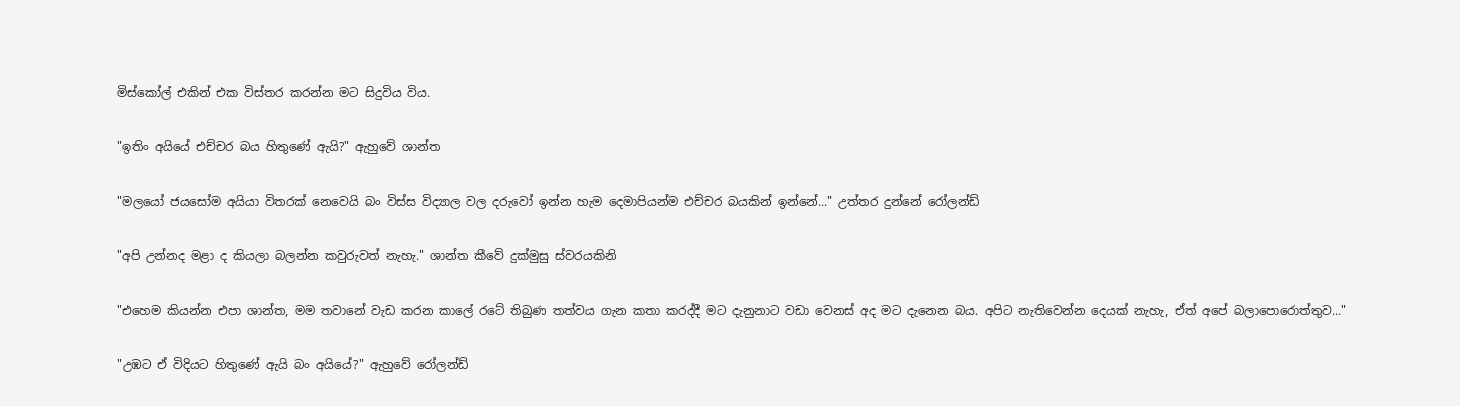මිස්කෝල් එකින් එක විස්තර කරන්න මට සිදුවිය විය.


"ඉතිං අයියේ එච්චර බය හිතුණේ ඇයි?" ඇහුවේ ශාන්ත


"මලයෝ ජයසෝම අයියා විතරක් නෙවෙයි බං විස්ස විද්‍යාල වල දරුවෝ ඉන්න හැම දෙමාපියන්ම එච්චර බයකින් ඉන්නේ..." උත්තර දුන්නේ රෝලන්ඩ්


"අපි උන්නද මළා ද කියලා බලන්න කවුරුවත් නැහැ." ශාන්ත කීවේ දුක්මුසු ස්වරයකිනි


"එහෙම කියන්න එපා ශාන්ත, මම තවානේ වැඩ කරන කාලේ රටේ තිබුණ තත්වය ගැන කතා කරද්දී මට දැනුනාට වඩා වෙනස් අද මට දැනෙන බය. අපිට නැතිවෙන්න දෙයක් නැහැ, ඒත් අපේ බලාපොරොත්තුව..."


"උඹට ඒ විදියට හිතුණේ ඇයි බං අයියේ?" ඇහුවේ රෝලන්ඩ්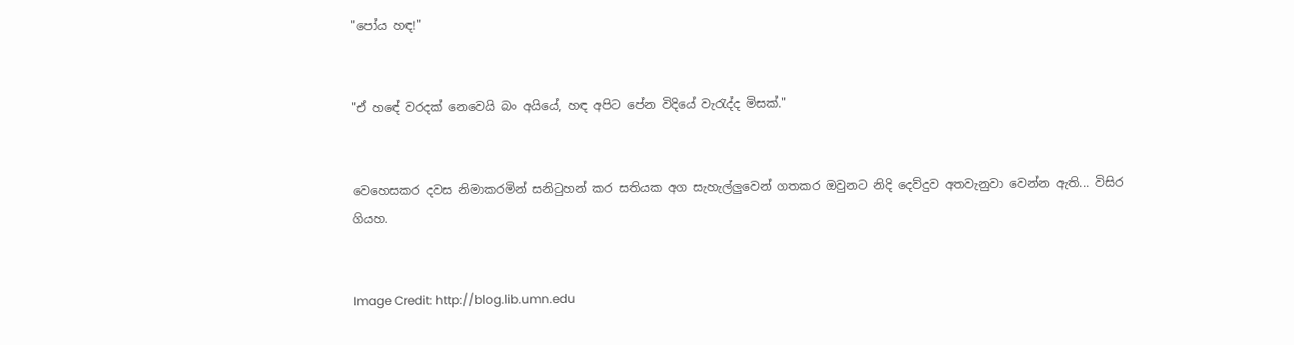"පෝය හඳ!"


"ඒ හඳේ වරදක් නෙවෙයි බං අයියේ, හඳ අපිට පේන විදියේ වැරැද්ද මිසක්."


වෙහෙසකර දවස නිමාකරමින් සනිටුහන් කර සතියක අග සැහැල්ලුවෙන් ගතකර ඔවුනට නිදි දෙව්දුව අතවැනුවා වෙන්න ඇති... විසිර ගියහ.


Image Credit: http://blog.lib.umn.edu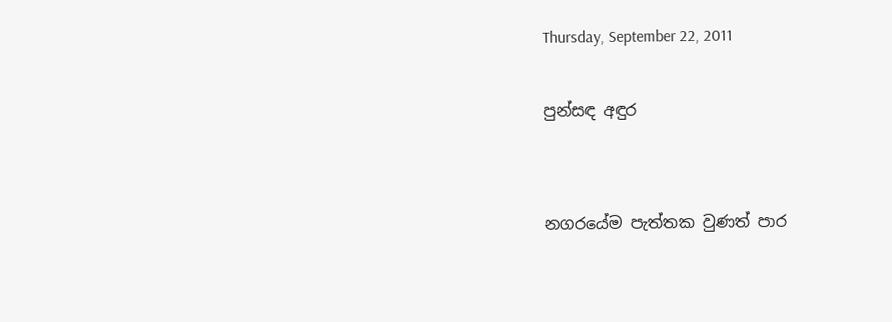Thursday, September 22, 2011

පුන්සඳ අඳුර


නගරයේම පැත්තක වුණත් පාර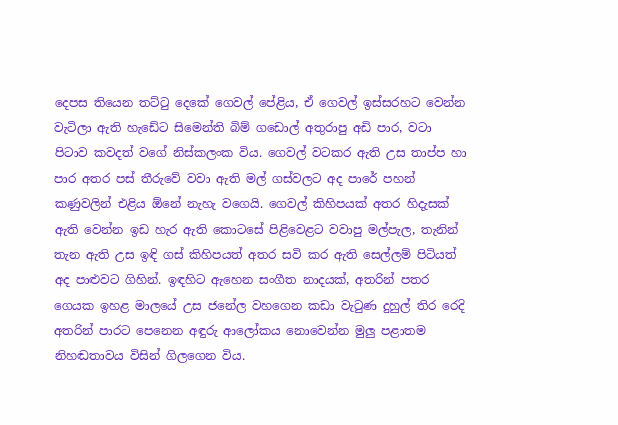දෙපස තියෙන තට්ටු දෙකේ ගෙවල් පේළිය, ඒ ගෙවල් ඉස්සරහට වෙන්න වැටිලා ඇති හැඩේට සිමෙන්ති බිම් ගඩොල් අතුරාපු අඩි පාර, වටා පිටාව කවදත් වගේ නිස්කලංක විය. ගෙවල් වටකර ඇති උස තාප්ප හා පාර අතර පස් තීරුවේ වවා ඇති මල් ගස්වලට අද පාරේ පහන් කණුවලින් එළිය ඕනේ නැහැ වගෙයි. ගෙවල් කිහිපයක් අතර හිදැසක් ඇති වෙන්න ඉඩ හැර ඇති කොටසේ පිළිවෙළට වවාපු මල්පැල, තැනින් තැන ඇති උස ඉඳි ගස් කිහිපයත් අතර සවි කර ඇති සෙල්ලම් පිටියත් අද පාළුවට ගිහින්. ඉඳහිට ඇහෙන සංගීත නාදයක්, අතරින් පතර ගෙයක ඉහළ මාලයේ උස ජනේල වහගෙන කඩා වැටුණ දුහුල් තිර රෙදි අතරින් පාරට පෙනෙන අඳුරු ආලෝකය නොවෙන්න මුලු පළාතම නිහඬතාවය විසින් ගිලගෙන විය.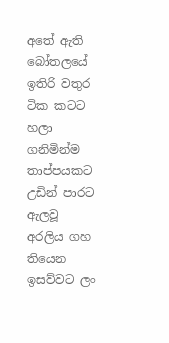අතේ ඇති බෝතලයේ ඉතිරි වතුර ටික කටට හලා ගනිමින්ම තාප්පයකට උඩින් පාරට ඇලවූ අරලිය ගහ තියෙන ඉසව්වට ලං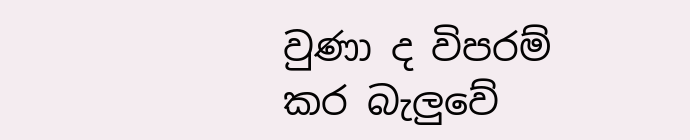වුණා ද විපරම් කර බැලුවේ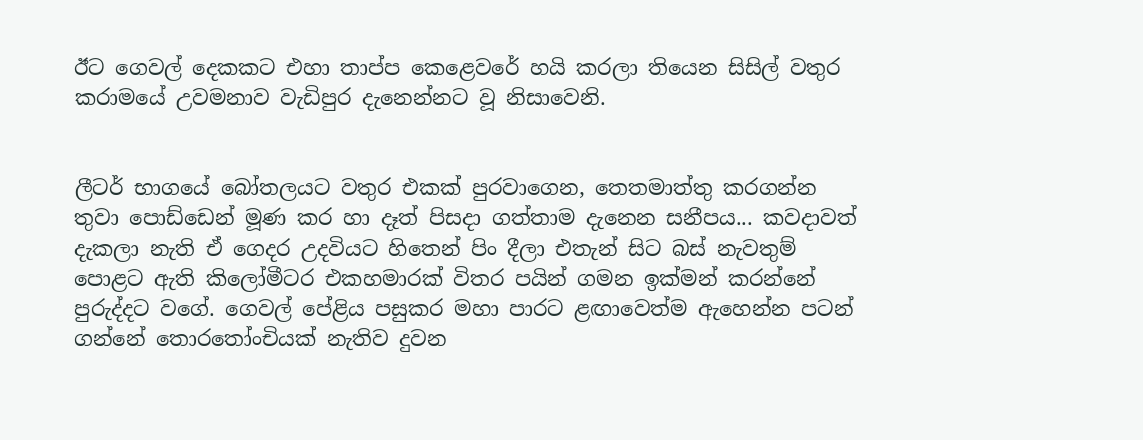ඊට ගෙවල් දෙකකට එහා තාප්ප කෙළෙවරේ හයි කරලා තියෙන සිසිල් වතුර කරාමයේ උවමනාව වැඩිපුර දැනෙන්නට වූ නිසාවෙනි.


ලීටර් භාගයේ බෝතලයට වතුර එකක් පුරවාගෙන, තෙතමාත්තු කරගන්න තුවා පොඩ්ඩෙන් මූණ කර හා දෑත් පිසදා ගත්තාම දැනෙන සනීපය... කවදාවත් දැකලා නැති ඒ ගෙදර උදවියට හිතෙන් පිං දීලා එතැන් සිට බස් නැවතුම් පොළට ඇති කිලෝමීටර එකහමාරක් විතර පයින් ගමන ඉක්මන් කරන්නේ පුරුද්දට වගේ. ගෙවල් පේළිය පසුකර මහා පාරට ළඟාවෙත්ම ඇහෙන්න පටන් ගන්නේ තොරතෝංචියක් නැතිව දුවන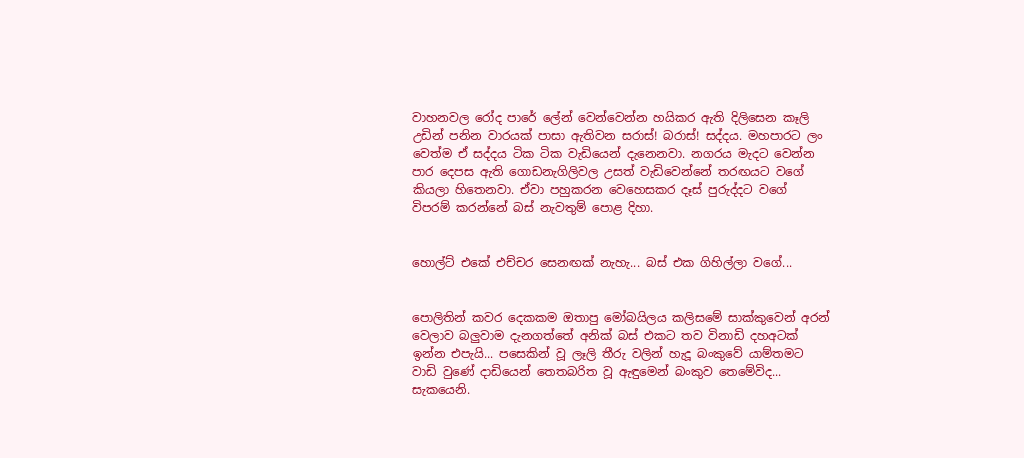වාහනවල රෝද පාරේ ලේන් වෙන්වෙන්න හයිකර ඇති දිලිසෙන කෑලි උඩින් පනින වාරයක් පාසා ඇතිවන සරාස්! බරාස්! සද්දය. මහපාරට ලං වෙත්ම ඒ සද්දය ටික ටික වැඩියෙන් දැනෙනවා. නගරය මැදට වෙන්න පාර දෙපස ඇති ගොඩනැගිලිවල උසත් වැඩිවෙන්නේ තරඟයට වගේ කියලා හිතෙනවා. ඒවා පහුකරන වෙහෙසකර දෑස් පුරුද්දට වගේ විපරම් කරන්නේ බස් නැවතුම් පොළ දිහා.


හොල්ට් එකේ එච්චර සෙනඟක් නැහැ... බස් එක ගිහිල්ලා වගේ...


පොලිතින් කවර දෙකකම ඔතාපු මෝබයිලය කලිසමේ සාක්කුවෙන් අරන් වෙලාව බලුවාම දැනගත්තේ අනික් බස් එකට තව විනාඩි දහඅටක් ඉන්න එපැයි... පසෙකින් වූ ලෑලි තීරු වලින් හැදූ බංකුවේ යාම්තමට වාඩි වුණේ දාඩියෙන් තෙතබරිත වූ ඇඳුමෙන් බංකුව තෙමේවිද... සැකයෙනි.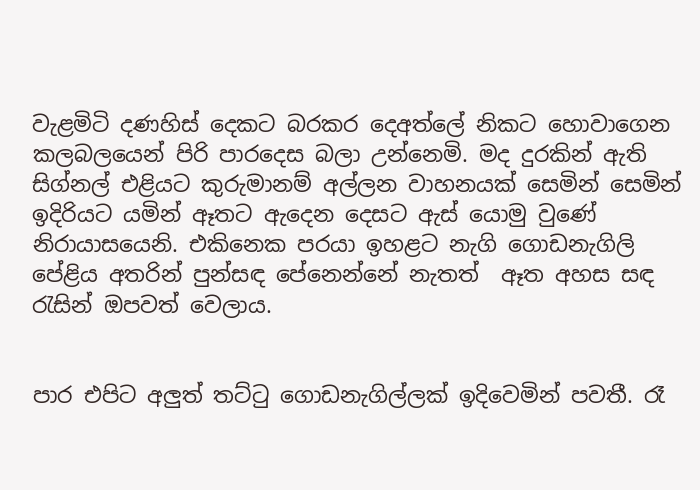වැළමිටි දණහිස් දෙකට බරකර දෙඅත්ලේ නිකට හොවාගෙන කලබලයෙන් පිරි පාරදෙස බලා උන්නෙමි. මද දුරකින් ඇති සිග්නල් එළියට කුරුමානම් අල්ලන වාහනයක් සෙමින් සෙමින් ඉදිරියට යමින් ඈතට ඇදෙන දෙසට ඇස් යොමු වුණේ නිරායාසයෙනි. එකිනෙක පරයා ඉහළට නැගි ගොඩනැගිලි පේළිය අතරින් පුන්සඳ පේනෙන්නේ නැතත්  ඈත අහස සඳ රැසින් ඔපවත් වෙලාය.


පාර එපිට අලුත් තට්ටු ගොඩනැගිල්ලක් ඉදිවෙමින් පවතී. රෑ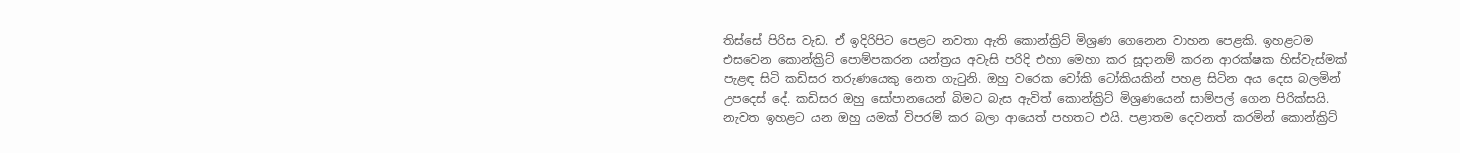තිස්සේ පිරිස වැඩ. ඒ ඉදිරිපිට පෙළට නවතා ඇති කොන්ක්‍රිට් මිශ්‍රණ ගෙනෙන වාහන පෙළකි. ඉහළටම එසවෙන කොන්ක්‍රිට් පොම්පකරන යන්ත්‍රය අවැසි පරිදි එහා මෙහා කර සූදානම් කරන ආරක්ෂක හිස්වැස්මක් පැළඳ සිටි කඩිසර තරුණයෙකු නෙත ගැටුනි. ඔහු වරෙක වෝකි ටෝකියකින් පහළ සිටින අය දෙස බලමින් උපදෙස් දේ. කඩිසර ඔහු සෝපානයෙන් බිමට බැස ඇවිත් කොන්ක්‍රිට් මිශ්‍රණයෙන් සාම්පල් ගෙන පිරික්සයි. නැවත ඉහළට යන ඔහු යමක් විපරම් කර බලා ආයෙත් පහතට එයි. පළාතම දෙවනත් කරමින් කොන්ක්‍රිට්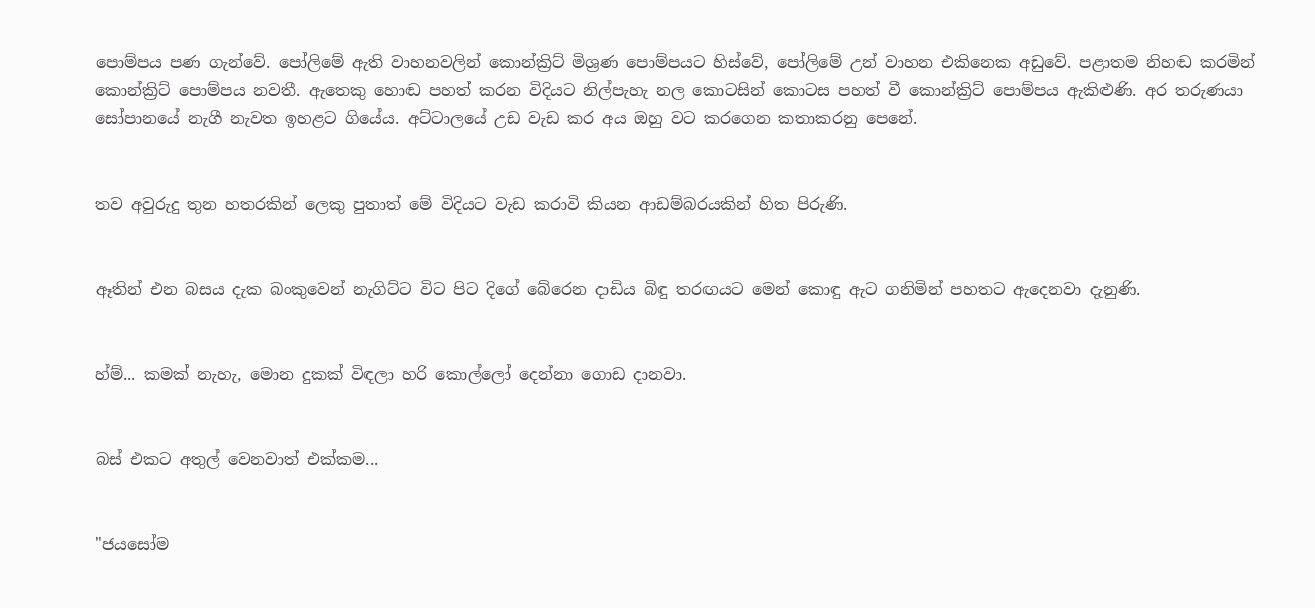පොම්පය පණ ගැන්වේ. පෝලිමේ ඇති වාහනවලින් කොන්ක්‍රිට් මිශ්‍රණ පොම්පයට හිස්වේ, පෝලිමේ උන් වාහන එකිනෙක අඩුවේ. පළාතම නිහඬ කරමින් කොන්ක්‍රිට් පොම්පය නවතී. ඇතෙකු හොඬ පහත් කරන විදියට නිල්පැහැ නල කොටසින් කොටස පහත් වී කොන්ක්‍රිට් පොම්පය ඇකිළුණි. අර තරුණයා සෝපානයේ නැගී නැවත ඉහළට ගියේය. අට්ටාලයේ උඩ වැඩ කර අය ඔහු වට කරගෙන කතාකරනු පෙනේ.


තව අවුරුදු තුන හතරකින් ලෙකු පුතාත් මේ විදියට වැඩ කරාවි කියන ආඩම්බරයකින් හිත පිරුණි.


ඈතින් එන බසය දැක බංකුවෙන් නැගිට්ට විට පිට දිගේ බේරෙන දාඩිය බිඳු තරඟයට මෙන් කොඳු ඇට ගනිමින් පහතට ඇදෙනවා දැනුණි.


හ්ම්... කමක් නැහැ, මොන දුකක් විඳලා හරි කොල්ලෝ දෙන්නා ගොඩ දානවා.


බස් එකට අතුල් වෙනවාත් එක්කම...


"ජයසෝම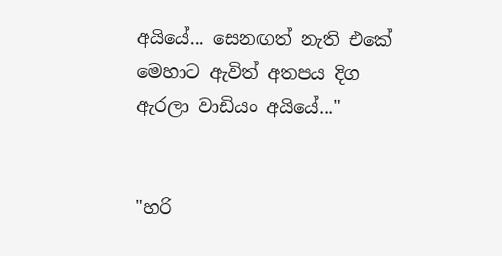අයියේ... සෙනඟත් නැති එකේ මෙහාට ඇවිත් අතපය දිග ඇරලා වාඩියං අයියේ..."


"හරි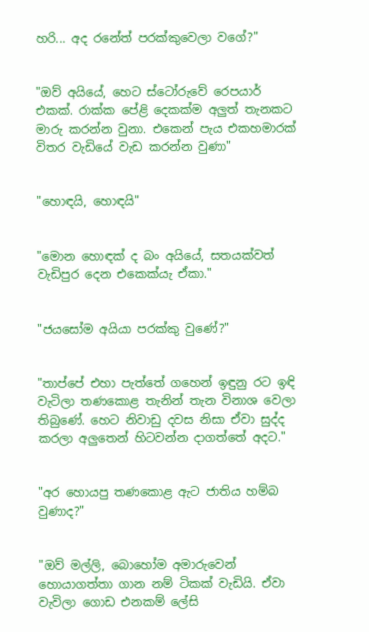හරි... අද රනේත් පරක්කුවෙලා වගේ?"


"ඔව් අයියේ, හෙට ස්ටෝරුවේ රෙපයාර් එකක්. රාක්ක පේළි දෙකක්ම අලුත් තැනකට මාරු කරන්න වුනා. එකෙන් පැය එකහමාරක් විතර වැඩියේ වැඩ කරන්න වුණා"


"හොඳයි, හොඳයි"


"මොන හොඳක් ද බං අයියේ, සතයක්වත් වැඩිපුර දෙන එකෙක්යැ ඒකා."


"ජයසෝම අයියා පරක්කු වුණේ?"


"තාප්පේ එහා පැත්තේ ගහෙන් ඉඳුනු රට ඉඳි වැටිලා තණකොළ තැනින් තැන විනාශ වෙලා තිබුණේ. හෙට නිවාඩු දවස නිසා ඒවා සුද්ද කරලා අලුතෙන් හිටවන්න දාගත්තේ අදට."


"අර හොයපු තණකොළ ඇට ජාතිය හම්බ වුණාද?"


"ඔව් මල්ලි, බොහෝම අමාරුවෙන් හොයාගත්තා ගාන නම් ටිකක් වැඩියි. ඒවා වැවිලා ගොඩ එනකම් ලේසි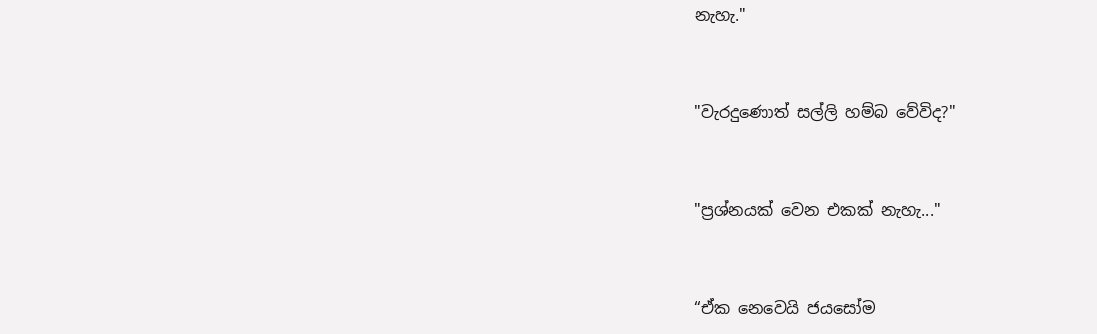නැහැ."


"වැරදුණොත් සල්ලි හම්බ වේවිද?"


"ප්‍රශ්නයක් වෙන එකක් නැහැ..."


“ඒක නෙවෙයි ජයසෝම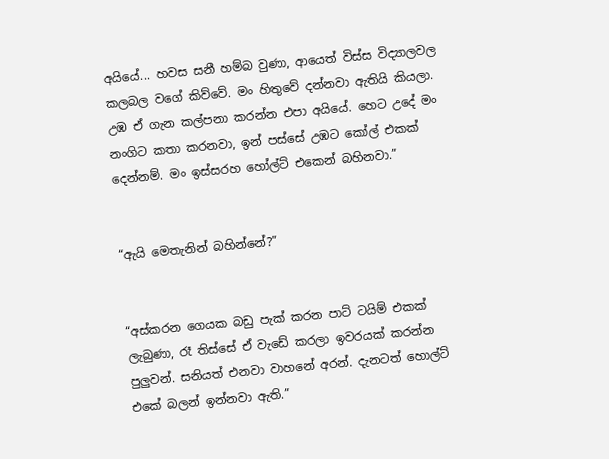අයියේ... හවස සනී හම්බ වුණා, ආයෙත් විස්ස විද්‍යාලවල කලබල වගේ කිව්වේ. මං හිතුවේ දන්නවා ඇතියි කියලා. උඹ ඒ ගැන කල්පනා කරන්න එපා අයියේ. හෙට උදේ මං නංගිට කතා කරනවා, ඉන් පස්සේ උඹට කෝල් එකක් දෙන්නම්. මං ඉස්සරහ හෝල්ට් එකෙන් බහිනවා.”


“ඇයි මෙතැනින් බහින්නේ?”


“අස්කරන ගෙයක බඩු පැක් කරන පාට් ටයිම් එකක් ලැබුණා, රෑ තිස්සේ ඒ වැඩේ කරලා ඉවරයක් කරන්න පුලුවන්. සනියත් එනවා වාහනේ අරන්. දැනටත් හොල්ට් එකේ බලන් ඉන්නවා ඇති.”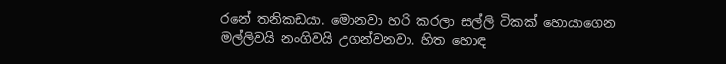රනේ තනිකඩයා. මොනවා හරි කරලා සල්ලි ටිකක් හොයාගෙන මල්ලිවයි නංගිවයි උගන්වනවා. හිත හොඳ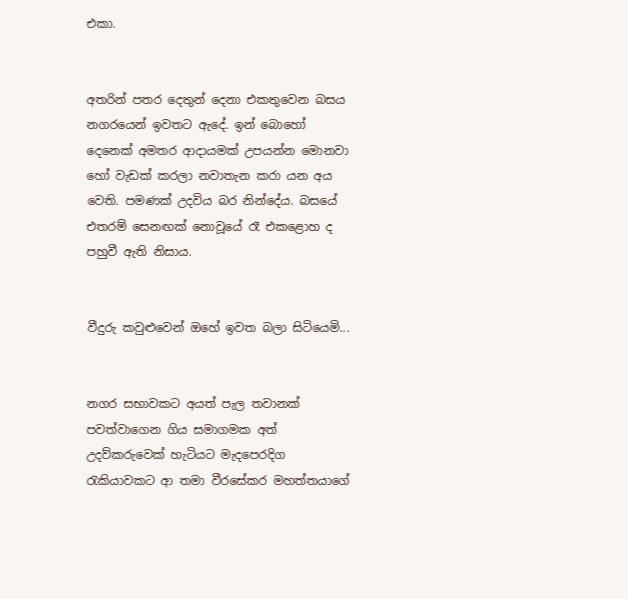එකා.


අතරින් පතර දෙතුන් දෙනා එකතුවෙන බසය නගරයෙන් ඉවතට ඇදේ. ඉන් බොහෝ දෙනෙක් අමතර ආදායමක් උපයන්න මොනවා හෝ වැඩක් කරලා නවාතැන කරා යන අය වෙති. පමණක් උදවිය බර නින්දේය. බසයේ එතරම් සෙනඟක් නොවූයේ රෑ එකළොහ ද පහුවී ඇති නිසාය.


වීදුරු කවුළුවෙන් ඔහේ ඉවත බලා සිටියෙමි...


නගර සභාවකට අයත් පැල තවානක් පවත්වාගෙන ගිය සමාගමක අත් උදව්කරුවෙක් හැටියට මැදපෙරදිග රැකියාවකට ආ තමා වීරසේකර මහත්තයාගේ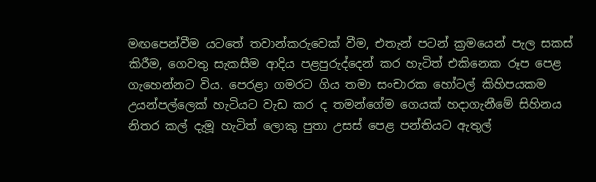මඟපෙන්වීම යටතේ තවාන්කරුවෙක් වීම, එතැන් පටන් ක්‍රමයෙන් පැල සකස් කිරීම, ගෙවතු සැකසීම ආදිය පළපුරුද්දෙන් කර හැටිත් එකිනෙක රූප පෙළ ගැහෙන්නට විය. පෙරළා ගමරට ගිය තමා සංචාරක හෝටල් කිහිපයකම උයන්පල්ලෙක් හැටියට වැඩ කර ද තමන්ගේම ගෙයක් හදාගැනීමේ සිහිනය නිතර කල් දැමූ හැටිත් ලොකු පුතා උසස් පෙළ පන්තියට ඇතුල්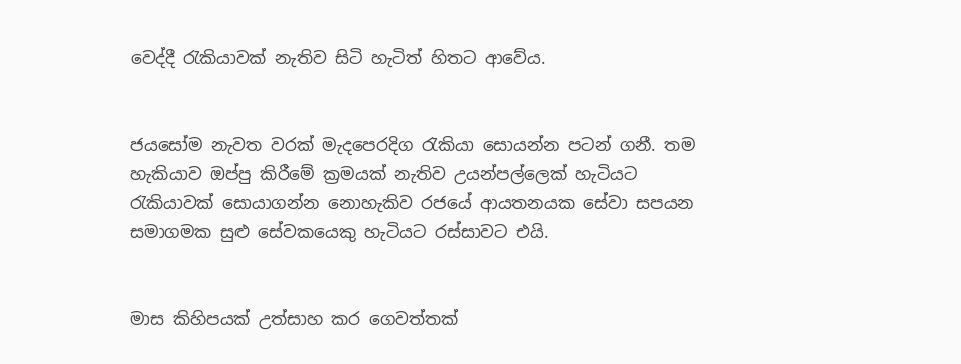වෙද්දී රැකියාවක් නැතිව සිටි හැටිත් හිතට ආවේය.


ජයසෝම නැවත වරක් මැදපෙරදිග රැකියා සොයන්න පටන් ගනී. තම හැකියාව ඔප්පු කිරීමේ ක්‍රමයක් නැතිව උයන්පල්ලෙක් හැටියට රැකියාවක් සොයාගන්න නොහැකිව රජයේ ආයතනයක සේවා සපයන සමාගමක සුළු සේවකයෙකු හැටියට රස්සාවට එයි.


මාස කිහිපයක් උත්සාහ කර ගෙවත්තක්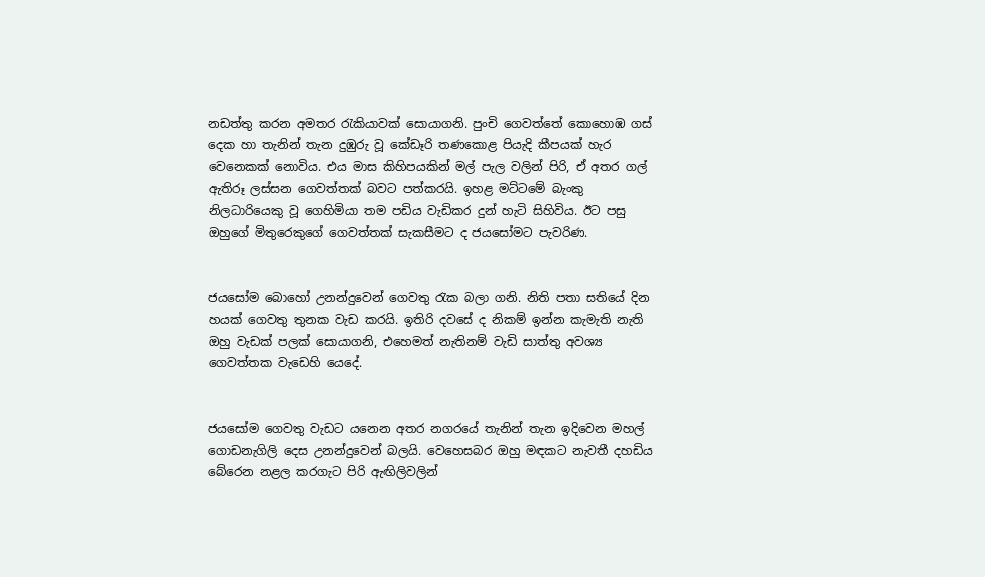නඩත්තු කරන අමතර රැකියාවක් සොයාගනි. පුංචි ගෙවත්තේ කොහොඹ ගස් දෙක හා තැනින් තැන දුඹුරු වූ කේඩෑරි තණකොළ පියැදි කීපයක් හැර වෙනෙකක් නොවිය. එය මාස කිහිපයකින් මල් පැල වලින් පිරි, ඒ අතර ගල් ඇතිරූ ලස්සන ගෙවත්තක් බවට පත්කරයි. ඉහළ මට්ටමේ බැංකු නිලධාරියෙකු වූ ගෙහිමියා තම පඩිය වැඩිකර දුන් හැටි සිහිවිය. ඊට පසු ඔහුගේ මිතුරෙකුගේ ගෙවත්තක් සැකසීමට ද ජයසෝමට පැවරිණ.


ජයසෝම බොහෝ උනන්දුවෙන් ගෙවතු රැක බලා ගනි. නිති පතා සතියේ දින හයක් ගෙවතු තුනක වැඩ කරයි. ඉතිරි දවසේ ද නිකම් ඉන්න කැමැති නැති ඔහු වැඩක් පලක් සොයාගනි, එහෙමත් නැතිනම් වැඩි සාත්තු අවශ්‍ය ගෙවත්තක වැඩෙහි යෙදේ.


ජයසෝම ගෙවතු වැඩට යනෙන අතර නගරයේ තැනින් තැන ඉදිවෙන මහල් ගොඩනැගිලි දෙස උනන්දුවෙන් බලයි. වෙහෙසබර ඔහු මඳකට නැවතී දහඩිය බේරෙන නළල කරගැට පිරි ඇඟිලිවලින්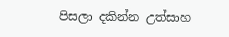පිසලා දකින්න උත්සාහ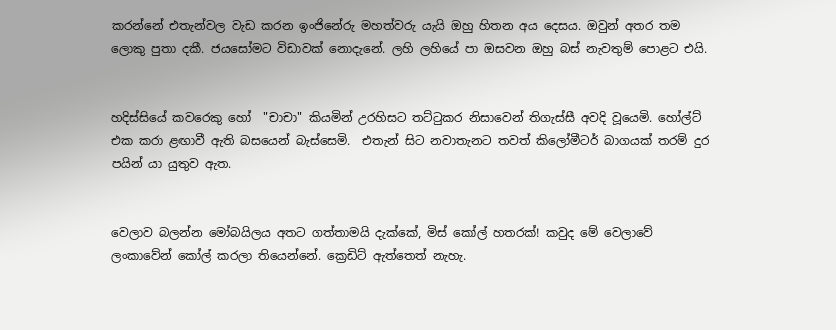කරන්නේ එතැන්වල වැඩ කරන ඉංජිනේරු මහත්වරු යැයි ඔහු හිතන අය දෙසය. ඔවුන් අතර තම ලොකු පුතා දකී. ජයසෝමට විඩාවක් නොදැනේ. ලහි ලහියේ පා ඔසවන ඔහු බස් නැවතුම් පොළට එයි.


හදිස්සියේ කවරෙකු හෝ  "චාචා" කියමින් උරහිසට තට්ටුකර නිසාවෙන් තිගැස්සී අවදි වූයෙමි. හෝල්ට් එක කරා ළඟාවී ඇති බසයෙන් බැස්සෙමි.  එතැන් සිට නවාතැනට තවත් කිලෝමීටර් බාගයක් තරම් දුර පයින් යා යුතුව ඇත.


වෙලාව බලන්න මෝබයිලය අතට ගත්තාමයි දැක්කේ, මිස් කෝල් හතරක්! කවුද මේ වෙලාවේ ලංකාවේන් කෝල් කරලා තියෙන්නේ. ක්‍රෙඩිට් ඇත්තෙත් නැහැ.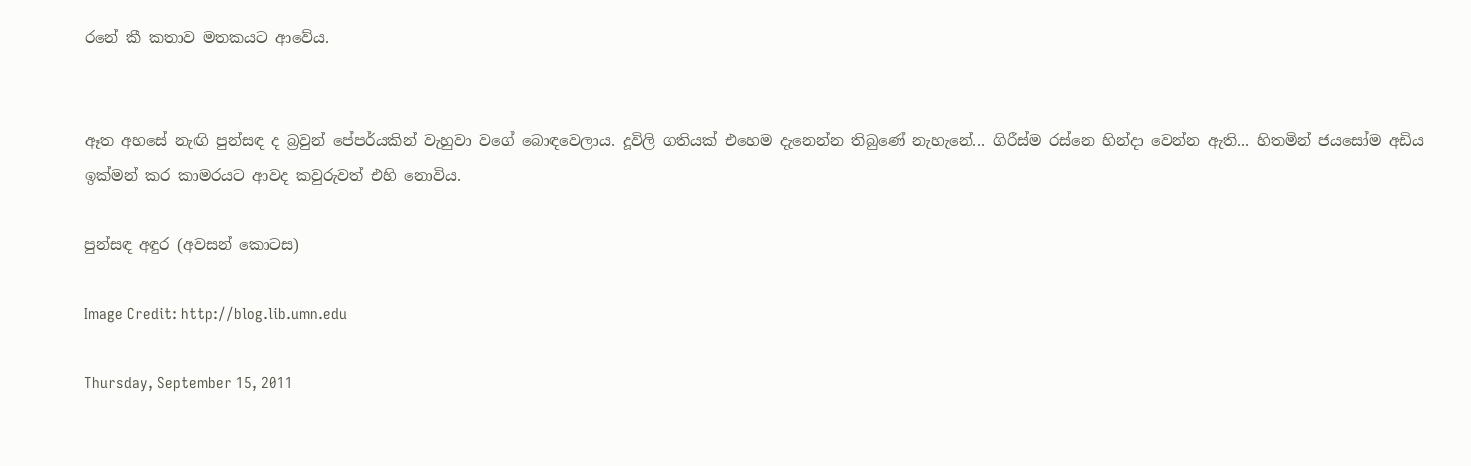රනේ කී කතාව මතකයට ආවේය.


ඈත අහසේ නැඟි පුන්සඳ ද බ්‍රවුන් පේපර්යකින් වැහුවා වගේ බොඳවෙලාය. දූවිලි ගතියක් එහෙම දැනෙන්න තිබුණේ නැහැනේ... ගිරීස්ම රස්නෙ හින්දා වෙන්න ඇති... හිතමින් ජයසෝම අඩිය ඉක්මන් කර කාමරයට ආවද කවුරුවත් එහි නොවිය.

පුන්සඳ අඳුර (අවසන් කොටස)

Image Credit: http://blog.lib.umn.edu

Thursday, September 15, 2011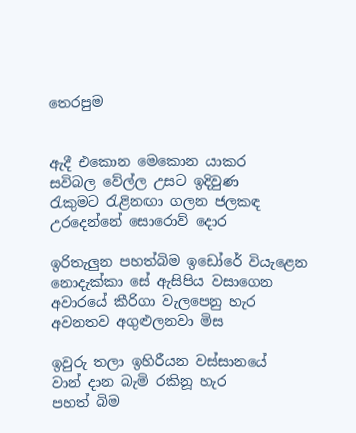තෙරපුම


ඇදී එකොන මෙකොන යාකර
සවිබල වේල්ල උසට ඉදිවුණ
රැකුමට රැළිනඟා ගලන ජලකඳ
උරදෙන්නේ සොරොව් දොර

ඉරිතැලුන පහත්බිම ඉඩෝරේ වියැළෙන
නොදැක්කා සේ ඇසිපිය වසාගෙන
අවාරයේ කීරිගා වැලපෙනු හැර
අවනතව අගුළුලනවා මිස

ඉවුරු තලා ඉහිරීයන වස්සානයේ
වාන් දාන බැමි රකිනූ හැර
පහත් බිම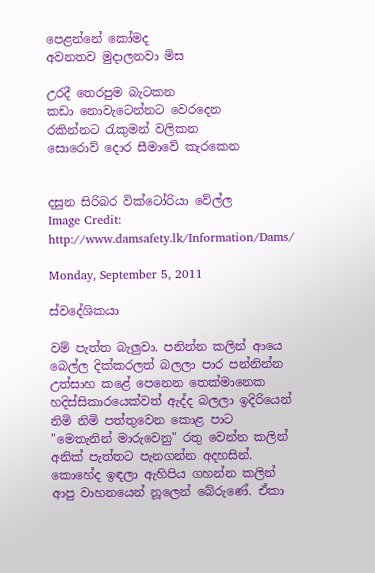පෙළන්නේ කෝමද
අවනතව මුදාලනවා මිස

උරදී තෙරපුම බැටකන
කඩා නොවැටෙන්නට වෙරදෙන
රකින්නට රැකුමන් වලිකන
සොරොව් දොර සීමාවේ කැරකෙන


දසුන සිරිබර වික්ටෝරියා වේල්ල
Image Credit: http://www.damsafety.lk/Information/Dams/

Monday, September 5, 2011

ස්වදේශිකයා

වම් පැත්ත බැලුවා. පනින්න කලින් ආයෙ බෙල්ල දික්කරලත් බලලා පාර පන්නින්න උත්සාහ කළේ පෙනෙන තෙක්මානෙක හදිස්සිකාරයෙක්වත් ඇද්ද බලලා ඉදිරියෙන් නිමි නිමි පත්තුවෙන කොළ පාට "මෙතැනින් මාරුවෙනු" රතු වෙන්න කලින් අනික් පැත්තට පැනගන්න අදහසින්. කොහේද ඉඳලා ඇහිපිය ගහන්න කලින් ආපු වාහනයෙන් නූලෙන් බේරුණේ. ඒකා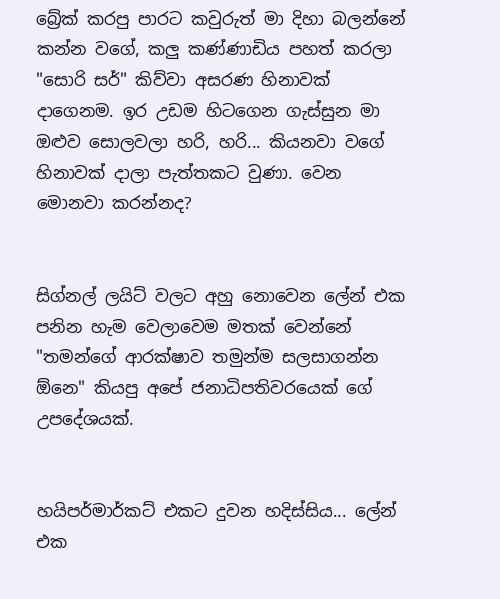බ්‍රේක් කරපු පාරට කවුරුත් මා දිහා බලන්නේ කන්න වගේ, කලු කණ්ණාඩිය පහත් කරලා "සොරි සර්" කිව්වා අසරණ හිනාවක් දාගෙනම. ඉර උඩම හිටගෙන ගැස්සුන මා ඔළුව සොලවලා හරි, හරි... කියනවා වගේ හිනාවක් දාලා පැත්තකට වුණා. වෙන මොනවා කරන්නද?


සිග්නල් ලයිට් වලට අහු නොවෙන ලේන් එක පනින හැම වෙලාවෙම මතක් වෙන්නේ "තමන්ගේ ආරක්ෂාව තමුන්ම සලසාගන්න ඕනෙ" කියපු අපේ ජනාධිපතිවරයෙක් ගේ උපදේශයක්.


හයිපර්මාර්කට් එකට දුවන හදිස්සිය... ලේන් එක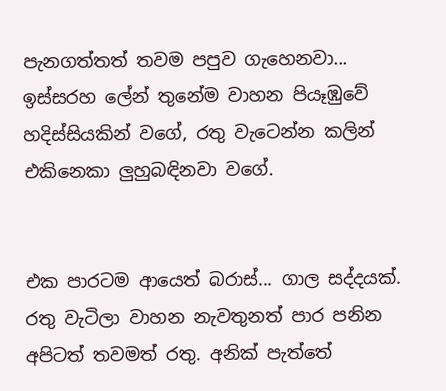පැනගත්තත් තවම පපුව ගැහෙනවා... ඉස්සරහ ලේන් තුනේම වාහන පියෑඹුවේ හදිස්සියකින් වගේ, රතු වැටෙන්න කලින් එකිනෙකා ලුහුබඳිනවා වගේ.


එක පාරටම ආයෙත් බරාස්... ගාල සද්දයක්. රතු වැටිලා වාහන නැවතුනත් පාර පනින අපිටත් තවමත් රතු. අනික් පැත්තේ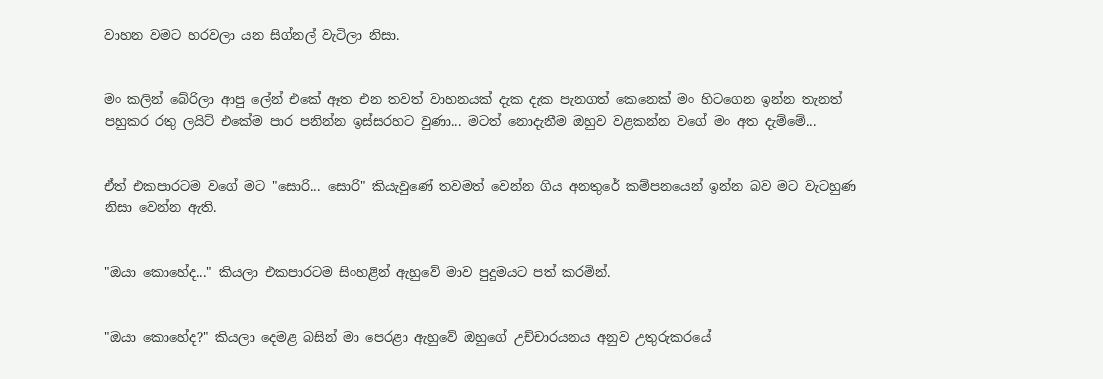වාහන වමට හරවලා යන සිග්නල් වැටිලා නිසා.


මං කලින් බේරිලා ආපු ලේන් එකේ ඈත එන තවත් වාහනයක් දැක දැක පැනගත් කෙනෙක් මං හිටගෙන ඉන්න තැනත් පහුකර රතු ලයිට් එකේම පාර පනින්න ඉස්සරහට වුණා... මටත් නොදැනීම ඔහුව වළකන්න වගේ මං අත දැම්මේ...


ඒත් එකපාරටම වගේ මට "සොරි... සොරි" කියැවුණේ තවමත් වෙන්න ගිය අනතුරේ කම්පනයෙන් ඉන්න බව මට වැටහුණ නිසා වෙන්න ඇති.


"ඔයා කොහේද..." කියලා එකපාරටම සිංහළින් ඇහුවේ මාව පුදුමයට පත් කරමින්.


"ඔයා කොහේද?" කියලා දෙමළ බසින් මා පෙරළා ඇහුවේ ඔහුගේ උච්චාරයනය අනුව උතුරුකරයේ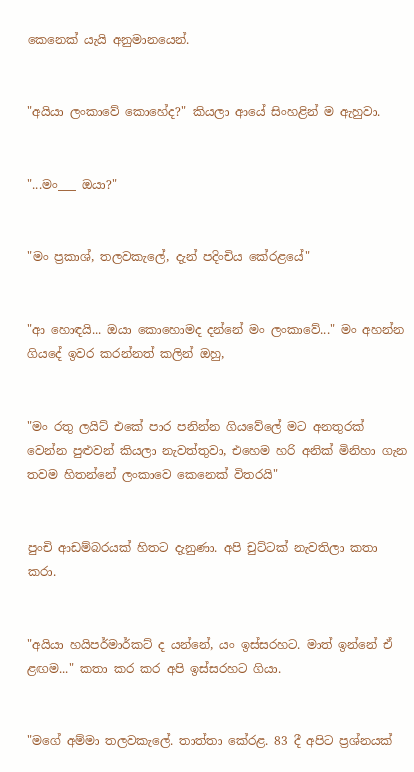කෙනෙක් යැයි අනුමානයෙන්.


"අයියා ලංකාවේ කොහේද?" කියලා ආයේ සිංහළින් ම ඇහුවා.


"...මං___ ඔයා?"


"මං ප්‍රකාශ්, තලවකැලේ, දැන් පදිංචිය කේරළයේ"


"ආ හොඳයි... ඔයා කොහොමද දන්නේ මං ලංකාවේ..." මං අහන්න ගියදේ ඉවර කරන්නත් කලින් ඔහු,


"මං රතු ලයිට් එකේ පාර පනින්න ගියවේලේ මට අනතුරක් වෙන්න පුළුවන් කියලා නැවත්තුවා, එහෙම හරි අනික් මිනිහා ගැන තවම හිතන්නේ ලංකාවෙ කෙනෙක් විතරයි"


පුංචි ආඩම්බරයක් හිතට දැනුණා. අපි චුට්ටක් නැවතිලා කතා කරා.


"අයියා හයිපර්මාර්කට් ද යන්නේ, යං ඉස්සරහට. මාත් ඉන්නේ ඒ ළඟම..." කතා කර කර අපි ඉස්සරහට ගියා.


"මගේ අම්මා තලවකැලේ. තාත්තා කේරළ. 83 දී අපිට ප්‍රශ්නයක්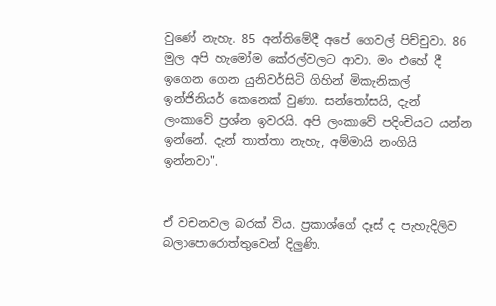වුණේ නැහැ. 85 අන්තිමේදී අපේ ගෙවල් පිච්චුවා. 86 මුල අපි හැමෝම කේරල්වලට ආවා. මං එහේ දී ඉගෙන ගෙන යුනිවර්සිටි ගිහින් මිකැනිකල් ඉන්ජිනියර් කෙනෙක් වුණා. සන්තෝසයි, දැන් ලංකාවේ ප්‍රශ්න ඉවරයි. අපි ලංකාවේ පදිංචියට යන්න ඉන්නේ. දැන් තාත්තා නැහැ, අම්මායි නංගියි ඉන්නවා".


ඒ වචනවල බරක් විය. ප්‍රකාශ්ගේ දෑස් ද පැහැදිලිව බලාපොරොත්තුවෙන් දිලුණි.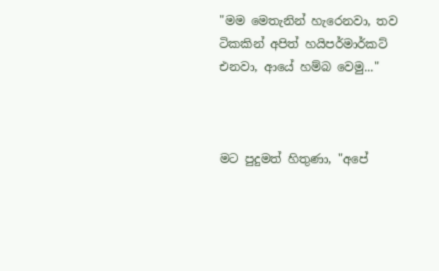"මම මෙතැනින් හැරෙනවා, තව ටිකකින් අපිත් හයිපර්මාර්කට් එනවා, ආයේ හම්බ වෙමු..."



මට පුදුමත් හිතුණා, "අපේ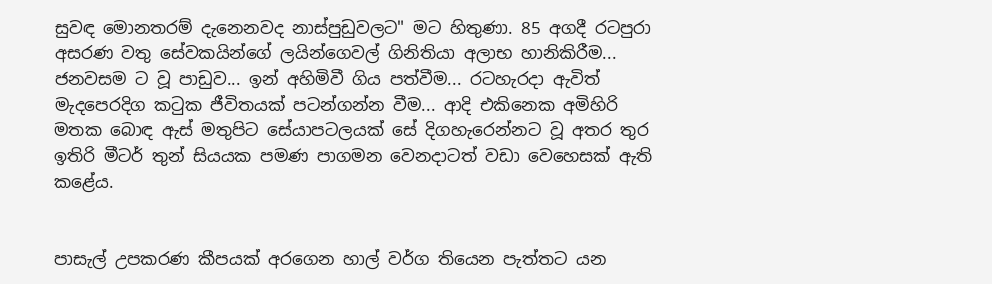සුවඳ මොනතරම් දැනෙනවද නාස්පුඩුවලට" මට හිතුණා. 85 අගදී රටපුරා අසරණ වතු සේවකයින්ගේ ලයින්ගෙවල් ගිනිතියා අලාභ හානිකිරීම... ජනවසම ට වූ පාඩුව... ඉන් අහිමිවී ගිය පත්වීම... රටහැරදා ඇවිත් මැදපෙරදිග කටුක ජීවිතයක් පටන්ගන්න වීම... ආදි එකිනෙක අමිහිරි මතක බොඳ ඇස් මතුපිට සේයාපටලයක් සේ දිගහැරෙන්නට වූ අතර තුර ඉතිරි මීටර් තුන් සියයක පමණ පාගමන වෙනදාටත් වඩා වෙහෙසක් ඇති කළේය.


පාසැල් උපකරණ කීපයක් අරගෙන හාල් වර්ග තියෙන පැත්තට යන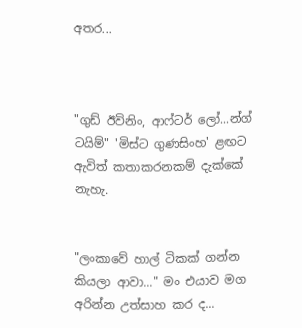අතර...



"ගුඩ් ඊවිනිං, ආෆ්ටර් ලෝ...න්ග් ටයිම්" 'මිස්ට ගුණසිංහ' ළඟට ඇවිත් කතාකරනකම් දැක්කේ නැහැ.


"ලංකාවේ හාල් ටිකක් ගන්න කියලා ආවා..." මං එයාව මග අරින්න උත්සාහ කර ද...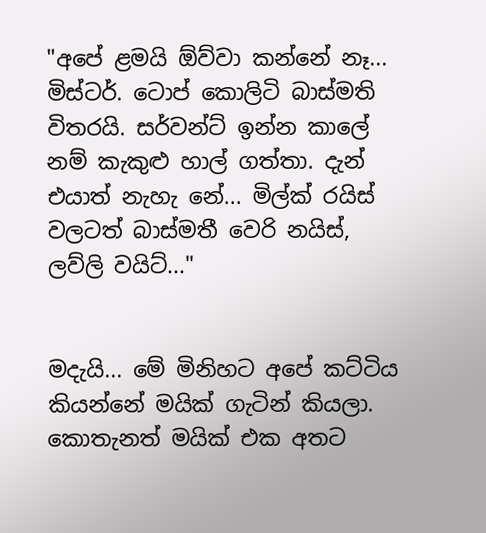"අපේ ළමයි ඕව්වා කන්නේ නෑ... මිස්ටර්. ටොප් කොලිටි බාස්මති විතරයි. සර්වන්ට් ඉන්න කාලේ නම් කැකුළු හාල් ගත්තා. දැන් එයාත් නැහැ නේ... මිල්ක් රයිස් වලටත් බාස්මතී වෙරි නයිස්, ලව්ලි වයිට්..."


මදැයි... මේ මිනිහට අපේ කට්ටිය කියන්නේ මයික් ගැටින් කියලා. කොතැනත් මයික් එක අතට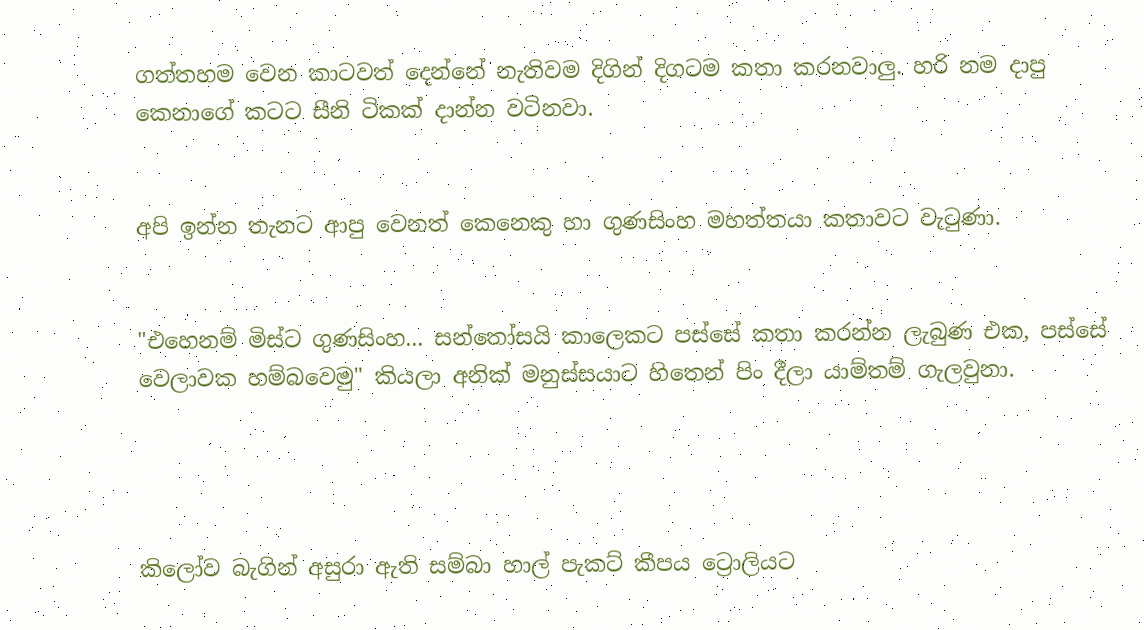ගත්තහම වෙන කාටවත් දෙන්නේ නැතිවම දිගින් දිගටම කතා කරනවාලු. හරි නම දාපු කෙනාගේ කටට සීනි ටිකක් දාන්න වටිනවා.


අපි ඉන්න තැනට ආපු වෙනත් කෙනෙකු හා ගුණසිංහ මහත්තයා කතාවට වැටුණා.


"එහෙනම් මිස්ට ගුණසිංහ... සන්තෝසයි කාලෙකට පස්සේ කතා කරන්න ලැබුණ එක, පස්සේ වෙලාවක හම්බවෙමු" කියලා අනික් මනුස්සයාට හිතෙන් පිං දීලා යාම්තම් ගැලවුනා.




කිලෝව බැගින් අසුරා ඇති සම්බා හාල් පැකට් කීපය ට්‍රොලියට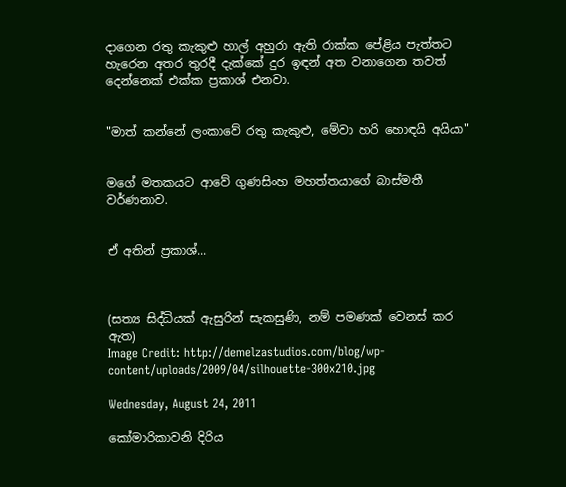දාගෙන රතු කැකුළු හාල් අහුරා ඇති රාක්ක පේළිය පැත්තට හැරෙන අතර තුරදී දැක්කේ දුර ඉඳන් අත වනාගෙන තවත් දෙන්නෙක් එක්ක ප්‍රකාශ් එනවා.


"මාත් කන්නේ ලංකාවේ රතු කැකුළු, මේවා හරි හොඳයි අයියා"


මගේ මතකයට ආවේ ගුණසිංහ මහත්තයාගේ බාස්මතී වර්ණනාව.


ඒ අතින් ප්‍රකාශ්...



(සත්‍ය සිද්ධියක් ඇසුරින් සැකසුණි, නම් පමණක් වෙනස් කර ඇත)
Image Credit: http://demelzastudios.com/blog/wp-content/uploads/2009/04/silhouette-300x210.jpg

Wednesday, August 24, 2011

කෝමාරිකාවනි දිරිය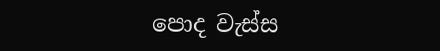පොද වැස්ස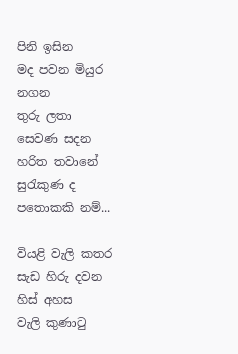පිනි ඉසින
මද පවන මියුර නගන
තුරු ලතා සෙවණ සදන
හරිත තවානේ සුරැකුණ ද
පතොකකි නම්...

වියළි වැලි කතර
සැඩ හිරු දවන හිස් අහස
වැලි කුණාටු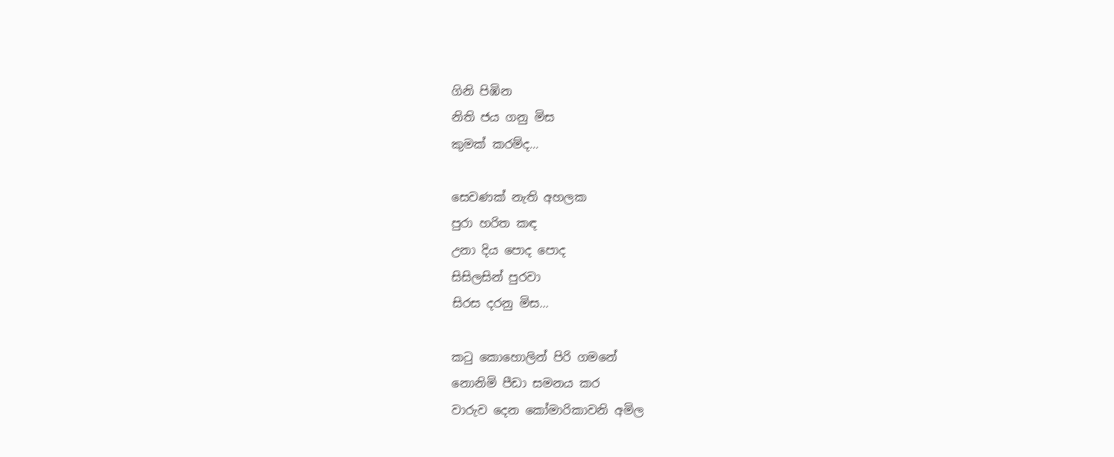ගිනි පිඹින
නිති ජය ගනු මිස
කුමක් කරම්ද...

සෙවණක් නැති අහලක
පුරා හරිත කඳ
උනා දිය පොද පොද
සිසිලසින් පුරවා
සිරස දරනු මිස...

කටු කොහොලින් පිරි ගමනේ
නොනිමි පීඩා සමනය කර
වාරුව දෙන කෝමාරිකාවනි අමිල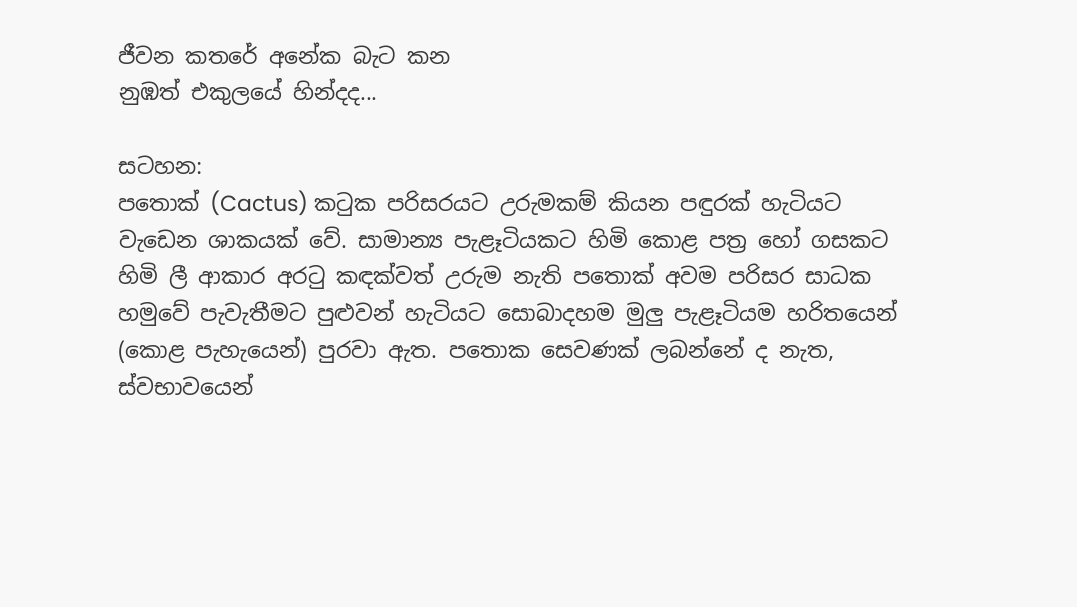ජීවන කතරේ අනේක බැට කන
නුඹත් එකුලයේ හින්දද...

සටහන:
පතොක් (Cactus) කටුක පරිසරයට උරුමකම් කියන පඳුරක් හැටියට වැඩෙන ශාකයක් වේ. සාමාන්‍ය පැළෑටියකට හිමි කොළ පත්‍ර හෝ ගසකට හිමි ලී ආකාර අරටු කඳක්වත් උරුම නැති පතොක් අවම පරිසර සාධක හමුවේ පැවැතීමට පුළුවන් හැටියට සොබාදහම මුලු පැළෑටියම හරිතයෙන් (කොළ පැහැයෙන්) පුරවා ඇත. පතොක සෙවණක් ලබන්නේ ද නැත, ස්වභාවයෙන්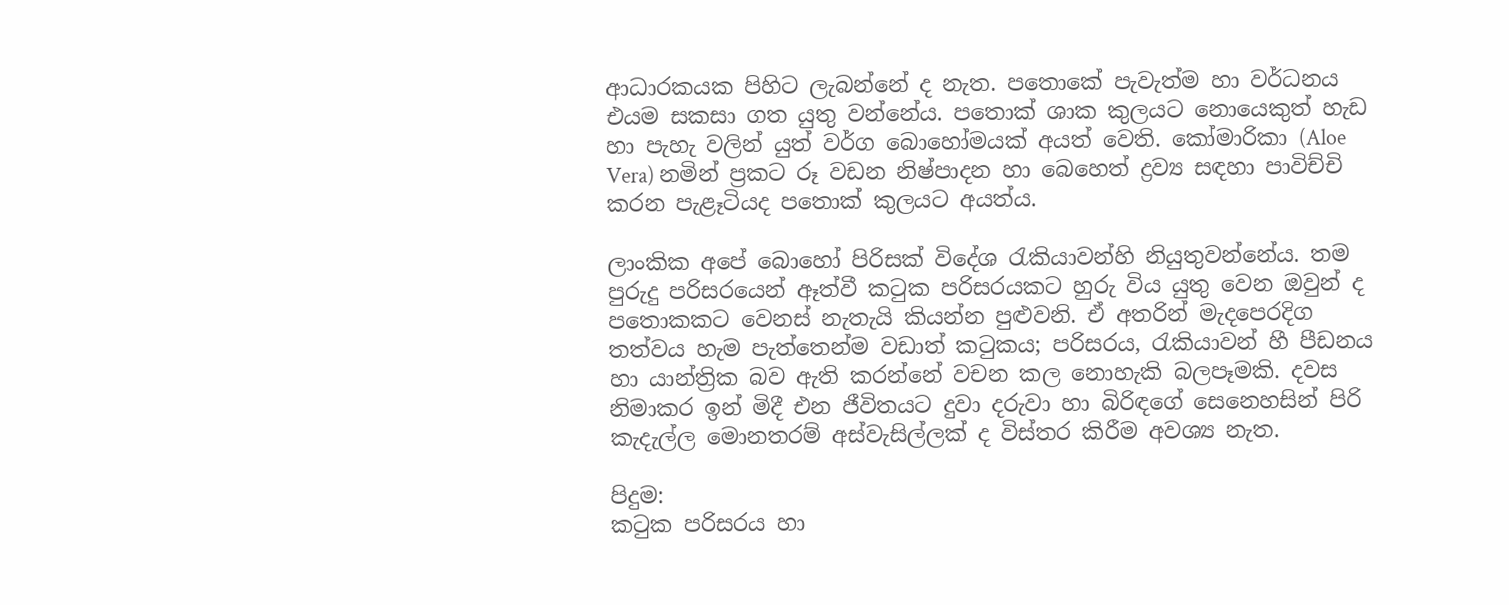ආධාරකයක පිහිට ලැබන්නේ ද නැත. පතොකේ පැවැත්ම හා වර්ධනය එයම සකසා ගත යුතු වන්නේය. පතොක් ශාක කුලයට නොයෙකුත් හැඩ හා පැහැ වලින් යුත් වර්ග බොහෝමයක් අයත් වෙති. කෝමාරිකා (Aloe Vera) නමින් ප්‍රකට රූ වඩන නිෂ්පාදන හා බෙහෙත් ද්‍රව්‍ය සඳහා පාවිච්චි කරන පැළෑටියද පතොක් කුලයට අයත්ය.

ලාංකික අපේ බොහෝ පිරිසක් විදේශ රැකියාවන්හි නියුතුවන්නේය. තම පුරුදු පරිසරයෙන් ඈත්වී කටුක පරිසරයකට හුරු විය යුතු වෙන ඔවුන් ද පතොකකට වෙනස් නැතැයි කියන්න පුළුවනි. ඒ අතරින් මැදපෙරදිග තත්වය හැම පැත්තෙන්ම වඩාත් කටුකය; පරිසරය, රැකියාවන් හී පීඩනය හා යාන්ත්‍රික බව ඇති කරන්නේ වචන කල නොහැකි බලපෑමකි. දවස නිමාකර ඉන් මිදී එන ජීවිතයට දුවා දරුවා හා බිරිඳගේ සෙනෙහසින් පිරි කැදැල්ල මොනතරම් අස්වැසිල්ලක් ද විස්තර කිරීම අවශ්‍ය නැත.

පිදුම:
කටුක පරිසරය හා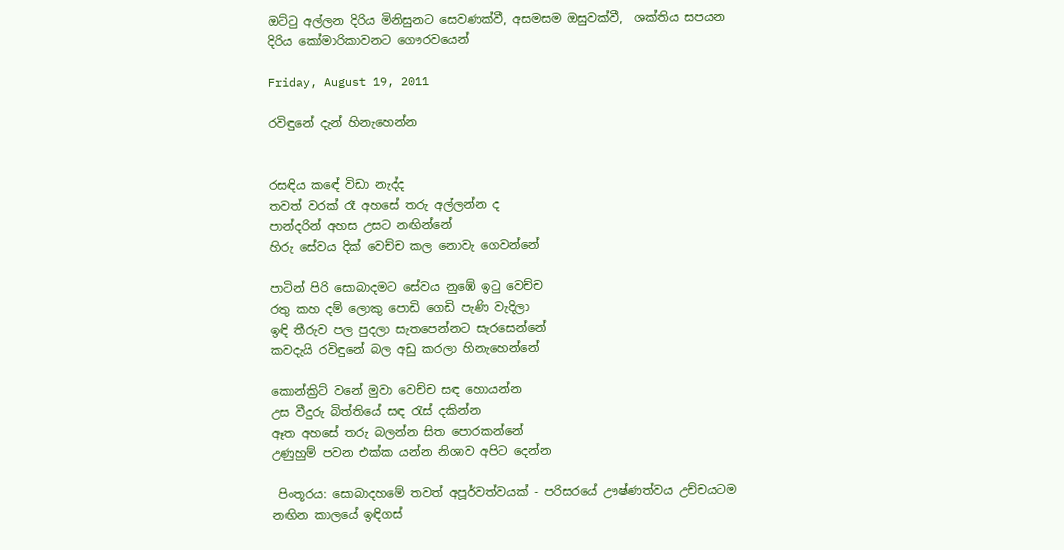ඔට්ටු අල්ලන දිරිය මිනිසුනට සෙවණක්වී, අසමසම ඔසුවක්වී,  ශක්තිය සපයන
දිරිය කෝමාරිකාවනට ගෞරවයෙන්

Friday, August 19, 2011

රවිඳුනේ දැන් හිනැහෙන්න


රසඳිය කඳේ විඩා නැද්ද
තවත් වරක් රෑ අහසේ තරු අල්ලන්න ද
පාන්දරින් අහස උසට නඟින්නේ
හිරු සේවය දික් වෙච්ච කල නොවැ ගෙවන්නේ

පාටින් පිරි සොබාදමට සේවය නුඹේ ඉටු වෙච්ච
රතු කහ දම් ලොකු පොඩි ගෙඩි පැණි වැදිලා
ඉඳි තීරුව පල පුදලා සැතපෙන්නට සැරසෙන්නේ
කවදැයි රවිඳුනේ බල අඩු කරලා හිනැහෙන්නේ

කොන්ක්‍රිට් වනේ මුවා වෙච්ච සඳ හොයන්න
උස වීදුරු බිත්තියේ සඳ රැස් දකින්න
ඈත අහසේ තරු බලන්න සිත පොරකන්නේ
උණුහුම් පවන එක්ක යන්න නිශාව අපිට දෙන්න

 පිංතූරය: සොබාදහමේ තවත් අපූර්වත්වයක් - පරිසරයේ ඌෂ්ණත්වය උච්චයටම නඟින කාලයේ ඉඳිගස්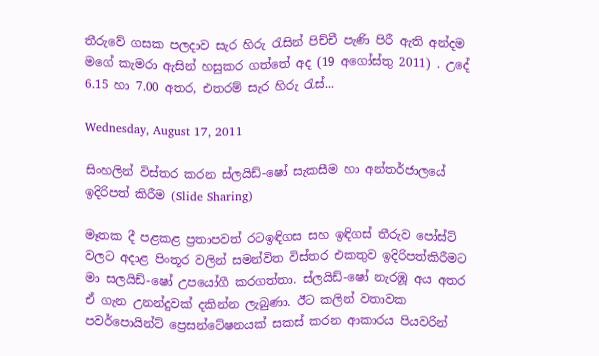තීරුවේ ගසක පලදාව සැර හිරු රැසින් පිච්චී පැණි පිරී ඇති අන්දම මගේ කැමරා ඇසින් හසුකර ගත්තේ අද (19 අගෝස්තු 2011) . උදේ 6.15 හා 7.00 අතර, එතරම් සැර හිරු රැස්...

Wednesday, August 17, 2011

සිංහලින් විස්තර කරන ස්ලයිඩ්-ෂෝ සැකසීම හා අන්තර්ජාලයේ ඉදිරිපත් කිරීම (Slide Sharing)

මෑතක දී පළකළ ප්‍රතාපවත් රටඉඳිගස සහ ඉඳිගස් තීරුව පෝස්ට් වලට අදාළ පිංතූර වලින් සමන්විත විස්තර එකතුව ඉදිරිපත්කිරීමට මා සලයිඩ්-ෂෝ උපයෝගී කරගත්තා. ස්ලයිඩ්-ෂෝ නැරඹූ අය අතර ඒ ගැන උනන්දුවක් දකින්න ලැබුණා. ඊට කලින් වතාවක පවර්පොයින්ට් ප්‍රෙසන්ටේෂනයක් සකස් කරන ආකාරය පියවරින්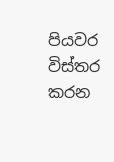පියවර විස්තර කරන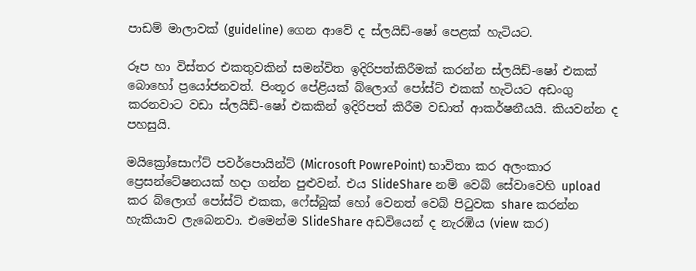පාඩම් මාලාවක් (guideline) ගෙන ආවේ ද ස්ලයිඩ්-ෂෝ පෙළක් හැටියට.

රූප හා විස්තර එකතුවකින් සමන්විත ඉදිරිපත්කිරීමක් කරන්න ස්ලයිඩ්-ෂෝ එකක් බොහෝ ප්‍රයෝජනවත්. පිංතූර පේළියක් බ්ලොග් පෝස්ට් එකක් හැටියට අඩංගු කරනවාට වඩා ස්ලයිඩ්-ෂෝ එකකින් ඉදිරිපත් කිරීම වඩාත් ආකර්ෂනීයයි. කියවන්න ද පහසුයි.

මයික්‍රෝසොෆ්ට් පවර්පොයින්ට් (Microsoft PowrePoint) භාවිතා කර අලංකාර ප්‍රෙසන්ටේෂනයක් හදා ගන්න පුළුවන්. එය SlideShare නම් වෙබ් සේවාවෙහි upload කර බ්ලොග් පෝස්ට් එකක, ෆේස්බුක් හෝ වෙනත් වෙබ් පිටුවක share කරන්න හැකියාව ලැබෙනවා. එමෙන්ම SlideShare අඩවියෙන් ද නැරඹිය (view කර)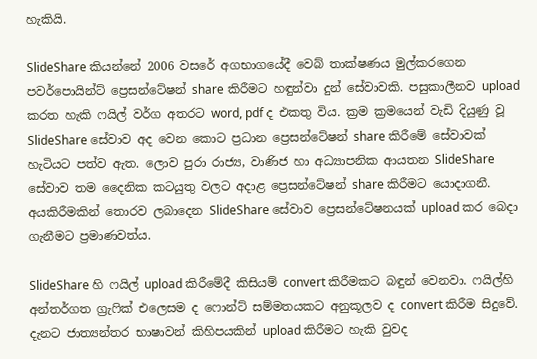හැකියි.

SlideShare කියන්නේ 2006 වසරේ අගභාගයේදී වෙබ් තාක්ෂණය මුල්කරගෙන පවර්පොයින්ට් ප්‍රෙසන්ටේෂන් share කිරීමට හඳුන්වා දුන් සේවාවකි. පසුකාලීනව upload කරත හැකි ෆයිල් වර්ග අතරට word, pdf ද එකතු විය. ක්‍රම ක්‍රමයෙන් වැඩි දියුණු වූ SlideShare සේවාව අද වෙන කොට ප්‍රධාන ප්‍රෙසන්ටේෂන් share කිරීමේ සේවාවක් හැටියට පත්ව ඇත. ලොව පුරා රාජ්‍ය, වාණිජ හා අධ්‍යාපනික ආයතන SlideShare සේවාව තම දෛනික කටයුතු වලට අදාළ ප්‍රෙසන්ටේෂන් share කිරීමට යොදාගනී. අයකිරීමකින් තොරව ලබාදෙන SlideShare සේවාව ප්‍රෙසන්ටේෂනයක් upload කර බෙදා ගැනීමට ප්‍රමාණවත්ය.

SlideShare හි ෆයිල් upload කිරීමේදී කිසියම් convert කිරීමකට බඳුන් වෙනවා. ෆයිල්හි අන්තර්ගත ග්‍රැෆික් එලෙසම ද ෆොන්ට් සම්මතයකට අනුකූලව ද convert කිරීම සිදුවේ. දැනට ජාත්‍යන්තර භාෂාවන් කිහිපයකින් upload කිරීමට හැකි වුවද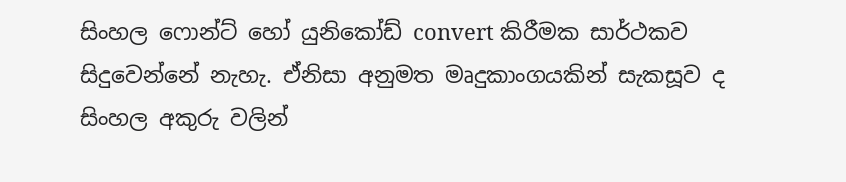සිංහල ෆොන්ට් හෝ යුනිකෝඩ් convert කිරීමක සාර්ථකව සිදුවෙන්නේ නැහැ. ඒනිසා අනුමත මෘදුකාංගයකින් සැකසූව ද සිංහල අකුරු වලින්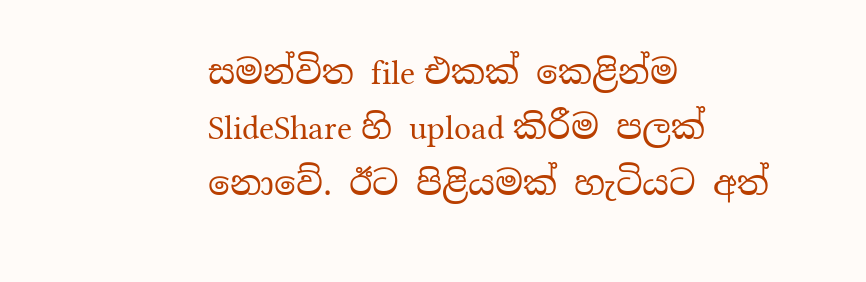සමන්විත file එකක් කෙළින්ම SlideShare හි upload කිරීම පලක් නොවේ. ඊට පිළියමක් හැටියට අත්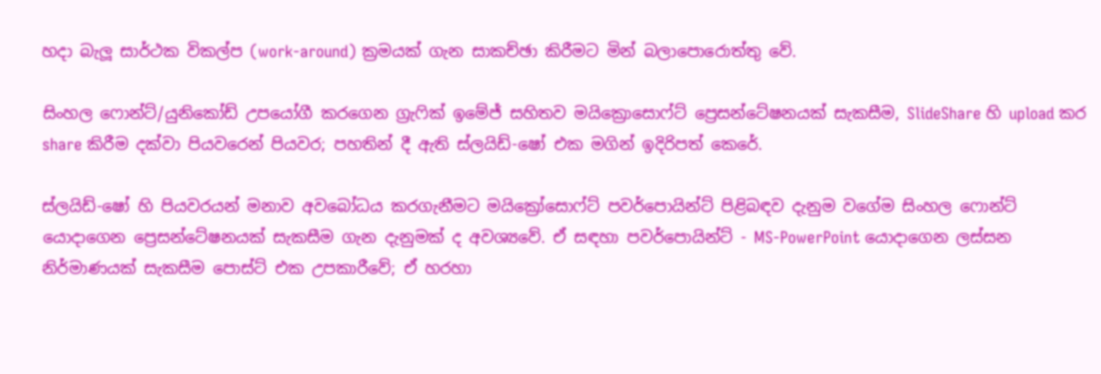හදා බැලූ සාර්ථක විකල්ප (work-around) ක්‍රමයක් ගැන සාකච්ඡා කිරීමට මින් බලාපොරොත්තු වේ.

සිංහල ෆොන්ට්/යුනිකෝඩ් උපයෝගී කරගෙන ග්‍රැෆික් ඉමේජ් සහිතව මයික්‍රොසොෆ්ට් ප්‍රෙසන්ටේෂනයක් සැකසීම, SlideShare හි upload කර share කිරීම දක්වා පියවරෙන් පියවර; පහතින් දී ඇති ස්ලයිඩ්-ෂෝ එක මගින් ඉදිරිපත් කෙරේ.

ස්ලයිඩ්-ෂෝ හි පියවරයන් මනාව අවබෝධය කරගැනීමට මයික්‍රෝසොෆ්ට් පවර්පොයින්ට් පිළිබඳව දැනුම වගේම සිංහල ෆොන්ට් යොදාගෙන ප්‍රෙසන්ටේෂනයක් සැකසීම ගැන දැනුමක් ද අවශ්‍යවේ. ඒ සඳහා පවර්පොයින්ට් - MS-PowerPoint යොදාගෙන ලස්සන නිර්මාණයක් සැකසීම පොස්ට් එක උපකාරීවේ; ඒ හරහා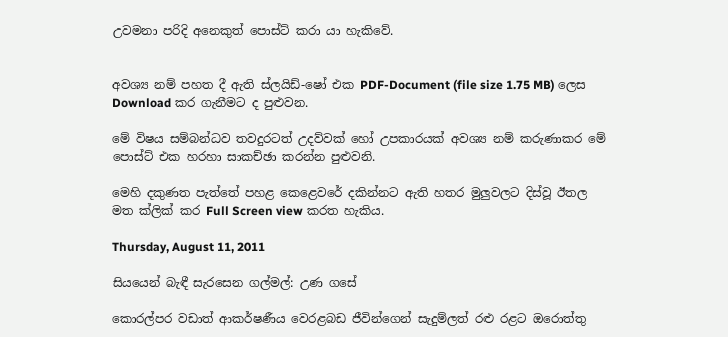උවමනා පරිදි අනෙකුත් පොස්ට් කරා යා හැකිවේ.


අවශ්‍ය නම් පහත දී ඇති ස්ලයිඩ්-ෂෝ එක PDF-Document (file size 1.75 MB) ලෙස Download කර ගැනීමට ද පුළුවන.

මේ විෂය සම්බන්ධව තවදුරටත් උදව්වක් හෝ උපකාරයක් අවශ්‍ය නම් කරුණාකර මේ පොස්ට් එක හරහා සාකච්ඡා කරන්න පුළුවනි.

මෙහි දකුණත පැත්තේ පහළ කෙළෙවරේ දකින්නට ඇති හතර මුලුවලට දිස්වූ ඊතල මත ක්ලික් කර Full Screen view කරත හැකිය.

Thursday, August 11, 2011

සියයෙන් බැඳී සැරසෙන ගල්මල්: උණ ගසේ

කොරල්පර වඩාත් ආකර්ෂණීය වෙරළබඩ ජීවින්ගෙන් සැදුම්ලත් රළු රළට ඔරොත්තු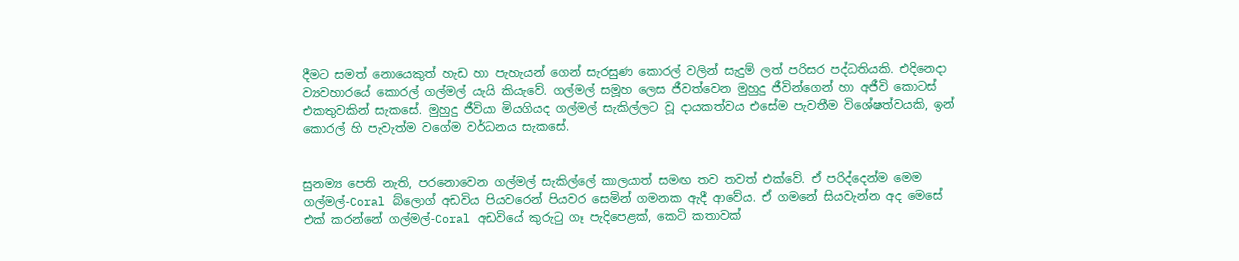දීමට සමත් නොයෙකුත් හැඩ හා පැහැයන් ගෙන් සැරසුණ කොරල් වලින් සැදුම් ලත් පරිසර පද්ධතියකි. එදිනෙදා ව්‍යවහාරයේ කොරල් ගල්මල් යැයි කියැවේ. ගල්මල් සමූහ ලෙස ජීවත්වෙන මුහුදු ජීවින්ගෙන් හා අජීවි කොටස් එකතුවකින් සැකසේ. මුහුදු ජීවියා මියගියද ගල්මල් සැකිල්ලට වූ දායකත්වය එසේම පැවතීම විශේෂත්වයකි, ඉන් කොරල් හි පැවැත්ම වගේම වර්ධනය සැකසේ.


සුනම්‍ය පෙති නැති, පරනොවෙන ගල්මල් සැකිල්ලේ කාලයාත් සමඟ තව තවත් එක්වේ. ඒ පරිද්දෙන්ම මෙම ගල්මල්-Coral බ්ලොග් අඩවිය පියවරෙන් පියවර සෙමින් ගමනක ඇදී ආවේය. ඒ ගමනේ සියවැන්න අද මෙසේ එක් කරන්නේ ගල්මල්-Coral අඩවියේ කුරුටු ගෑ පැදිපෙළක්, කෙටි කතාවක්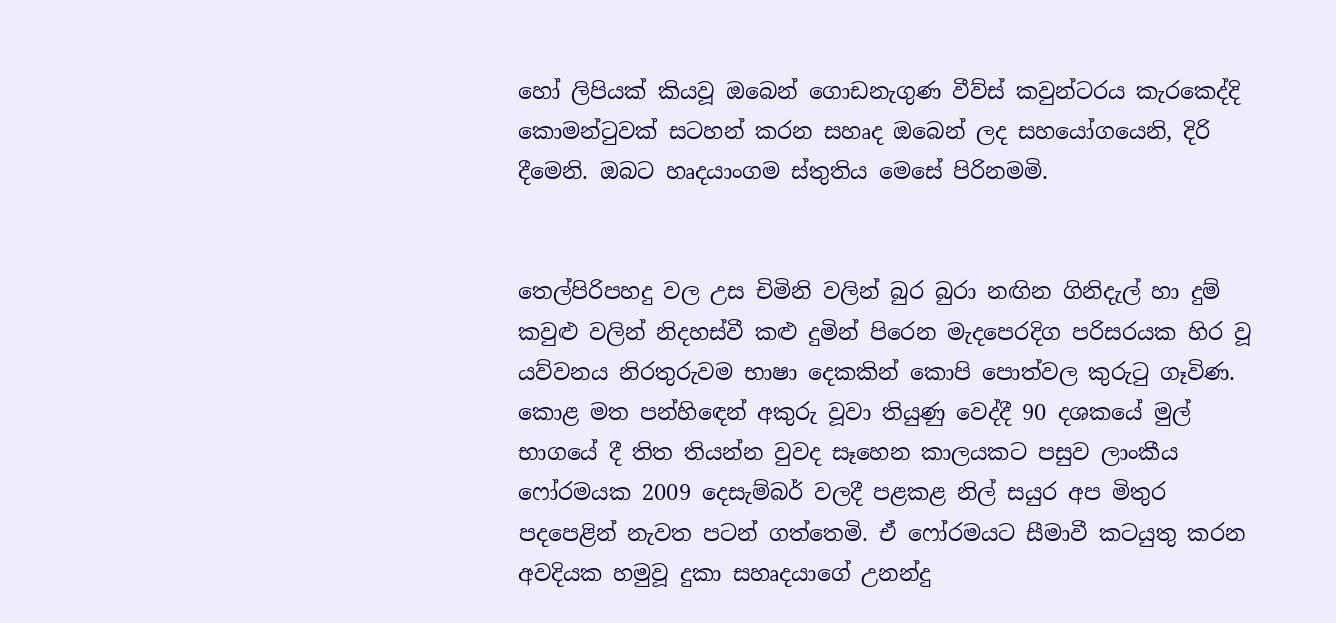හෝ ලිපියක් කියවූ ඔබෙන් ගොඩනැගුණ වීව්ස් කවුන්ටරය කැරකෙද්දි කොමන්ටුවක් සටහන් කරන සහෘද ඔබෙන් ලද සහයෝගයෙනි, දිරි දීමෙනි. ඔබට හෘදයාංගම ස්තුතිය මෙසේ පිරිනමමි.


තෙල්පිරිපහදු වල උස චිමිනි වලින් බුර බුරා නඟින ගිනිදැල් හා දුම් කවුළු වලින් නිදහස්වී කළු දුමින් පිරෙන මැදපෙරදිග පරිසරයක හිර වූ යව්වනය නිරතුරුවම භාෂා දෙකකින් කොපි පොත්වල කුරුටු ගෑවිණ. කොළ මත පන්හිඳෙන් අකුරු වූවා තියුණු වෙද්දී 90 දශකයේ මුල් භාගයේ දී තිත තියන්න වුවද සෑහෙන කාලයකට පසුව ලාංකීය ෆෝරමයක 2009 දෙසැම්බර් වලදී පළකළ නිල් සයුර අප මිතුර පදපෙළින් නැවත පටන් ගත්තෙමි. ඒ ෆෝරමයට සීමාවී කටයුතු කරන අවදියක හමුවූ දුකා සහෘදයාගේ උනන්දු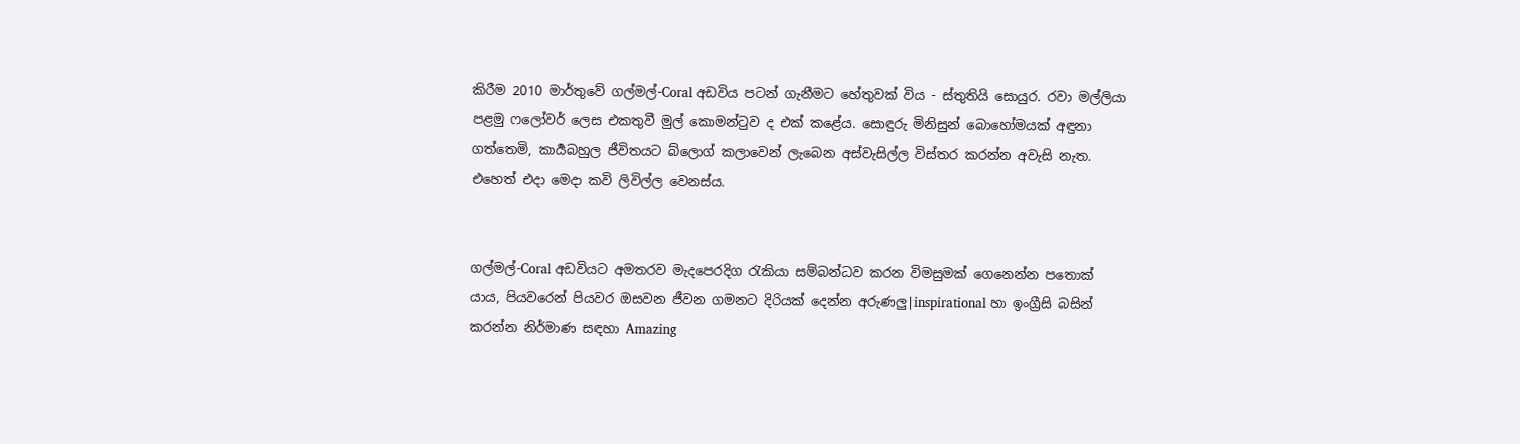කිරීම 2010 මාර්තුවේ ගල්මල්-Coral අඩවිය පටන් ගැනීමට හේතුවක් විය - ස්තුතියි සොයුර. රවා මල්ලියා පළමු ෆලෝවර් ලෙස එකතුවී මුල් කොමන්ටුව ද එක් කළේය. සොඳුරු මිනිසුන් බොහෝමයක් අඳුනා ගත්තෙමි, කාර්‍යබහුල ජීවිතයට බ්ලොග් කලාවෙන් ලැබෙන අස්වැසිල්ල විස්තර කරන්න අවැසි නැත. එහෙත් එදා මෙදා කවි ලිවිල්ල වෙනස්ය.


ගල්මල්-Coral අඩවියට අමතරව මැදපෙරදිග රැකියා සම්බන්ධව කරන විමසුමක් ගෙනෙන්න පතොක් යාය, පියවරෙන් පියවර ඔසවන ජීවන ගමනට දිරියක් දෙන්න අරුණලු|inspirational හා ඉංග්‍රීසි බසින් කරන්න නිර්මාණ සඳහා Amazing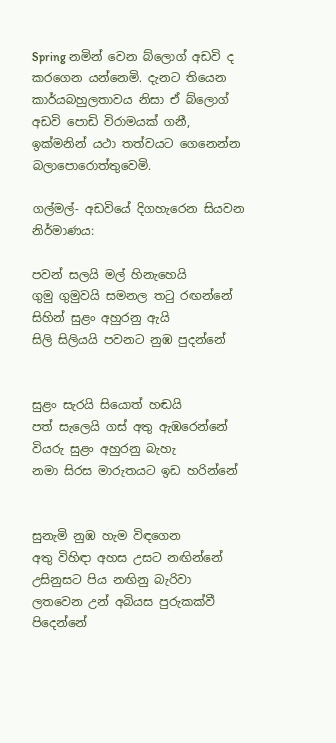Spring නමින් වෙන බ්ලොග් අඩවි ද කරගෙන යන්නෙමි. දැනට තියෙන කාර්යබහුලතාවය නිසා ඒ බ්ලොග් අඩවි පොඩි විරාමයක් ගනී, ඉක්මනින් යථා තත්වයට ගෙනෙන්න බලාපොරොත්තුවෙමි.

ගල්මල්- අඩවියේ දිගහැරෙන සියවන නිර්මාණය:

පවන් සලයි මල් හිනැහෙයි
ගුමු ගුමුවයි සමනල තටු රඟන්නේ
සිහින් සුළං අහුරනු ඇයි
සිලි සිලියයි පවනට නුඹ පුදන්නේ


සුළං සැරයි සියොත් හඬයි
පත් සැලෙයි ගස් අතු ඇඹරෙන්නේ
වියරු සුළං අහුරනු බැහැ
නමා සිරස මාරුතයට ඉඩ හරින්නේ


සුනැමි නුඹ හැම විඳගෙන
අතු විහිඳා අහස උසට නඟින්නේ
උසිනුසට පිය නඟිනු බැරිවා
ලතවෙන උන් අබියස පුරුකක්වී පිදෙන්නේ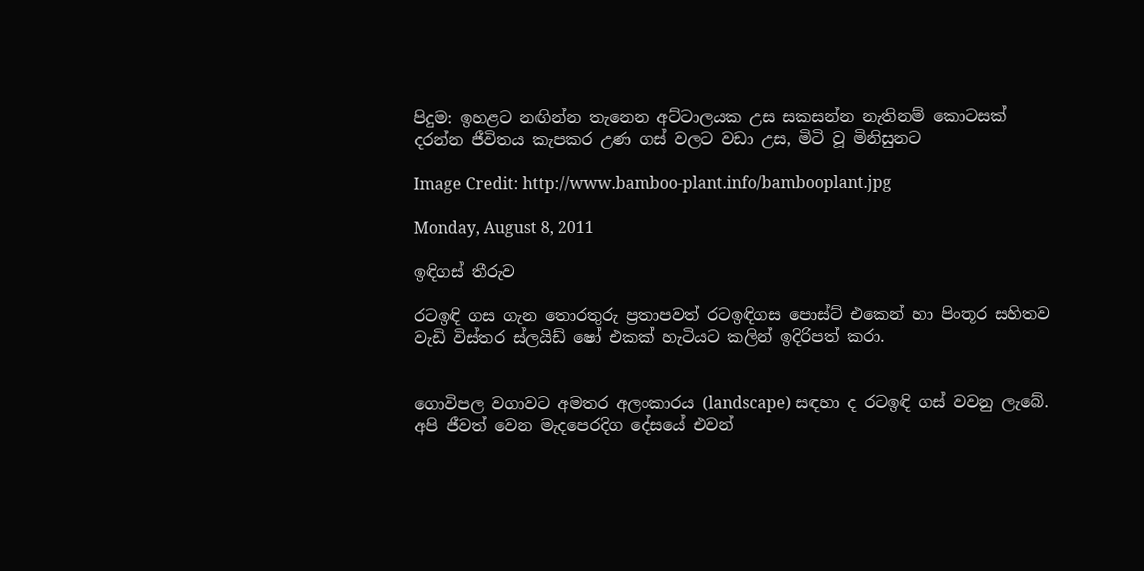පිදුම: ඉහළට නඟින්න තැනෙන අට්ටාලයක උස සකසන්න නැතිනම් කොටසක් දරන්න ජීවිතය කැපකර උණ ගස් වලට වඩා උස, මිටි වූ මිනිසුනට

Image Credit: http://www.bamboo-plant.info/bambooplant.jpg

Monday, August 8, 2011

ඉඳිගස් තීරුව

රටඉඳි ගස ගැන තොරතුරු ප්‍රතාපවත් රටඉඳිගස පොස්ට් එකෙන් හා පිංතූර සහිතව වැඩි විස්තර ස්ලයිඩ් ෂෝ එකක් හැටියට කලින් ඉදිරිපත් කරා.


ගොවිපල වගාවට අමතර අලංකාරය (landscape) සඳහා ද රටඉඳි ගස් වවනු ලැබේ. අපි ජීවත් වෙන මැදපෙරදිග දේසයේ එවන්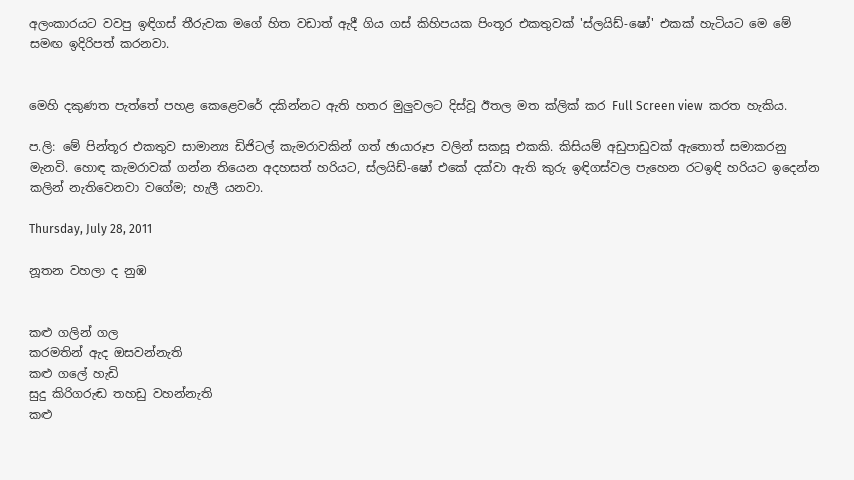අලංකාරයට වවපු ඉඳිගස් තීරුවක මගේ හිත වඩාත් ඇදී ගිය ගස් කිහිපයක පිංතූර එකතුවක් 'ස්ලයිඩ්-ෂෝ' එකක් හැටියට මෙ මේ සමඟ ඉදිරිපත් කරනවා.


මෙහි දකුණත පැත්තේ පහළ කෙළෙවරේ දකින්නට ඇති හතර මුලුවලට දිස්වූ ඊතල මත ක්ලික් කර Full Screen view  කරත හැකිය.

ප.ලි: මේ පින්තූර එකතුව සාමාන්‍ය ඩිජිටල් කැමරාවකින් ගත් ඡායාරූප වලින් සකසූ එකකි. කිසියම් අඩුපාඩුවක් ඇතොත් සමාකරනු මැනවි. හොඳ කැමරාවක් ගන්න තියෙන අදහසත් හරියට, ස්ලයිඩ්-ෂෝ එකේ දක්වා ඇති කුරු ඉඳිගස්වල පැහෙන රටඉඳි හරියට ඉදෙන්න කලින් නැතිවෙනවා වගේම; හැලී යනවා.

Thursday, July 28, 2011

නූතන වහලා ද නුඹ


කළු ගලින් ගල
කරමතින් ඇද ඔසවන්නැති
කළු ගලේ හැඩි
සුදු කිරිගරුඬ තහඩු වහන්නැති
කළු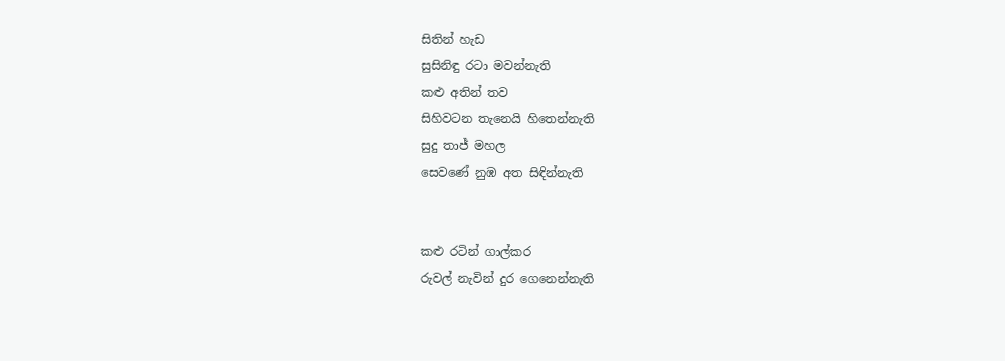සිතින් හැඩ
සුසිනිඳු රටා මවන්නැති
කළු අතින් තව
සිහිවටන තැනෙයි හිතෙන්නැති
සුදු තාජ් මහල
සෙවණේ නුඹ අත සිඳින්නැති


කළු රටින් ගාල්කර
රුවල් නැවින් දුර ගෙනෙන්නැති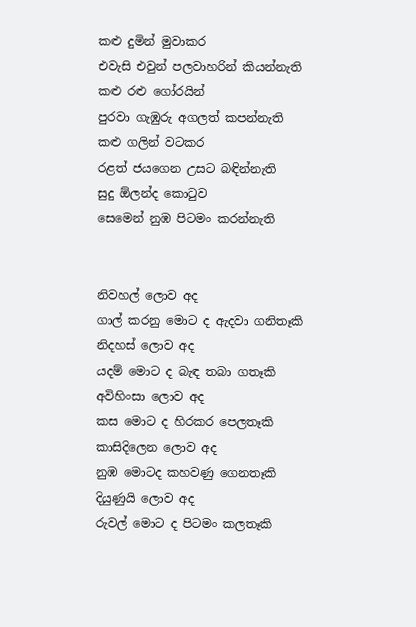කළු දුමින් මුවාකර
එවැසි එවුන් පලවාහරින් කියන්නැති
කළු රළු ගෝරයින්
පුරවා ගැඹුරු අගලත් කපන්නැති
කළු ගලින් වටකර
රළත් ජයගෙන උසට බඳින්නැති
සුදු ඕලන්ද කොටුව
සෙමෙන් නුඹ පිටමං කරන්නැති


නිවහල් ලොව අද
ගාල් කරනු මොට ද ඇදවා ගනිතෑකි
නිදහස් ලොව අද
යදම් මොට ද බැඳ තබා ගතෑකි
අවිහිංසා ලොව අද
කස මොට ද හිරකර පෙලතෑකි
කාසිදිලෙන ලොව අද
නුඹ මොටද කහවණු ගෙනතෑකි
දියුණුයි ලොව අද
රුවල් මොට ද පිටමං කලතෑකි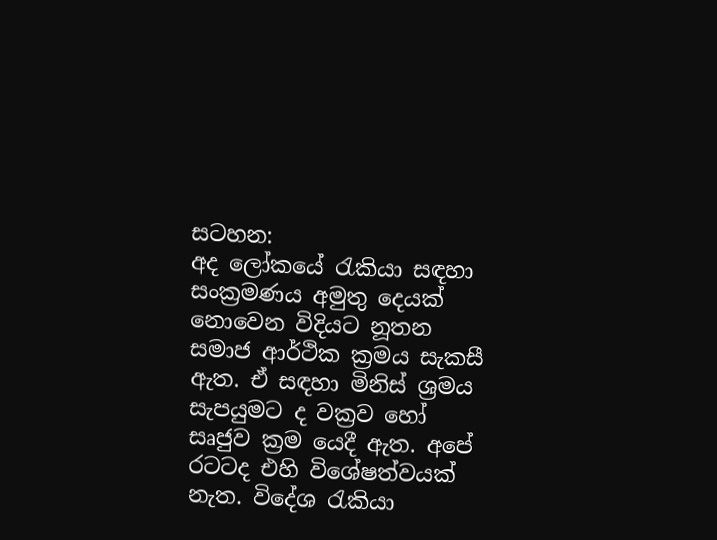සටහන:
අද ලෝකයේ රැකියා සඳහා සංක්‍රමණය අමුතු දෙයක් නොවෙන විදියට නූතන සමාජ ආර්ථික ක්‍රමය සැකසී ඇත. ඒ සඳහා මිනිස් ශ්‍රමය සැපයුමට ද වක්‍රව හෝ සෘජුව ක්‍රම යෙදී ඇත. අපේ රටටද එහි විශේෂත්වයක් නැත. විදේශ රැකියා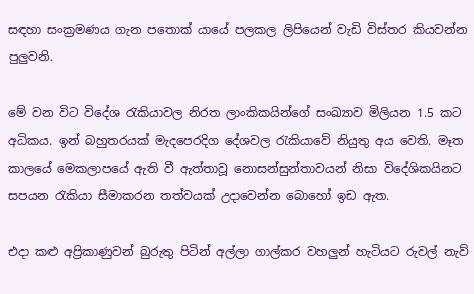සඳහා සංක්‍රමණය ගැන පතොක් යායේ පලකල ලිපියෙන් වැඩි විස්තර කියවන්න පුලුවනි.

මේ වන විට විදේශ රැකියාවල නිරත ලාංකිකයින්ගේ සංඛ්‍යාව මිලියන 1.5 කට අධිකය. ඉන් බහුතරයක් මැදපෙරදිග දේශවල රැකියාවේ නියුතු අය වෙති. මෑත කාලයේ මෙකලාපයේ ඇති වී ඇත්තාවූ නොසන්සුන්තාවයන් නිසා විදේශිකයිනට සපයන රැකියා සීමාකරන තත්වයක් උදාවෙන්න බොහෝ ඉඩ ඇත.

එදා කළු අප්‍රිකාණුවන් බුරුතු පිටින් අල්ලා ගාල්කර වහලුන් හැටියට රුවල් නැව්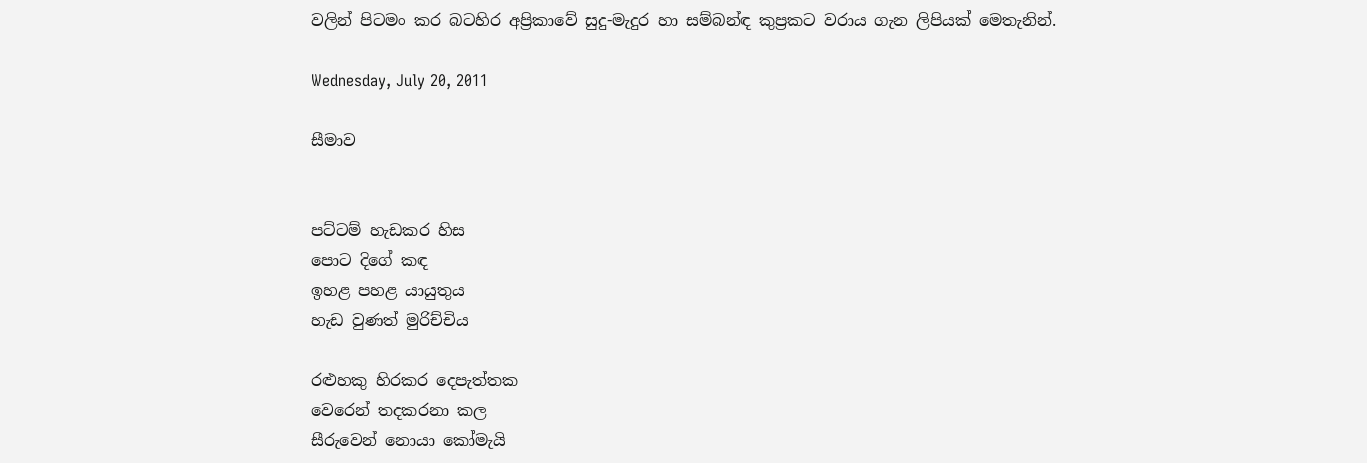වලින් පිටමං කර බටහිර අප්‍රිකාවේ සුදු-මැදුර හා සම්බන්ඳ කුප්‍රකට වරාය ගැන ලිපියක් මෙතැනින්.

Wednesday, July 20, 2011

සීමාව


පට්ටම් හැඩකර හිස
පොට දිගේ කඳ
ඉහළ පහළ යායුතුය
හැඩ වුණත් මුරිච්චිය

රළුහකු හිරකර දෙපැත්තක
වෙරෙන් තදකරනා කල
සීරුවෙන් නොයා කෝමැයි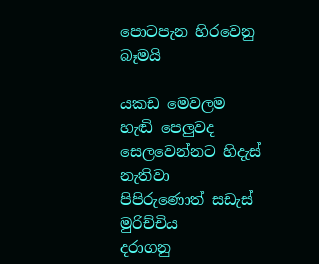පොටපැන හිරවෙනු බෑමයි

යකඩ මෙවලම හැඬි පෙලුවද
සෙලවෙන්නට හිදැස් නැතිවා
පිපිරුණොත් සඩැස් මුරිච්චිය
දරාගනු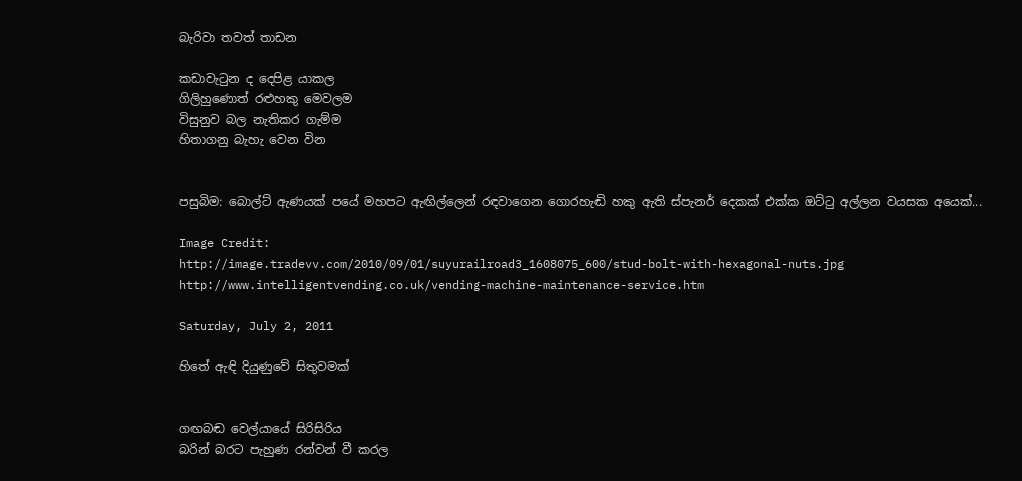බැරිවා තවත් තාඩන

කඩාවැටුන ද දෙපිළ යාකල
ගිලිහුණොත් රළුහකු මෙවලම
විසුනුව බල නැතිකර ගැම්ම
හිතාගනු බැහැ වෙන වින


පසුබිම: බොල්ට් ඇණයක් පයේ මහපට ඇඟිල්ලෙන් රඳවාගෙන ගොරහැඬි හකු ඇති ස්පැනර් දෙකක් එක්ක ඔට්ටු අල්ලන වයසක අයෙක්...

Image Credit:
http://image.tradevv.com/2010/09/01/suyurailroad3_1608075_600/stud-bolt-with-hexagonal-nuts.jpg
http://www.intelligentvending.co.uk/vending-machine-maintenance-service.htm

Saturday, July 2, 2011

හිතේ ඇඳි දියුණුවේ සිතුවමක්


ගඟබඬ වෙල්යායේ සිරිසිරිය
බරින් බරට පැහුණ රන්වන් වී කරල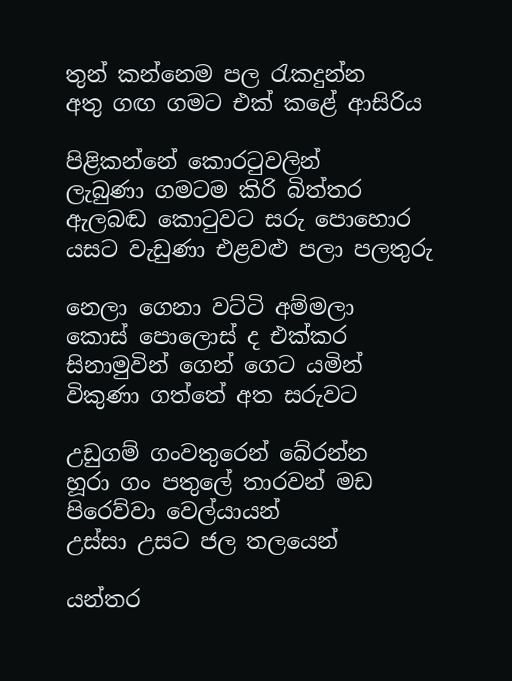තුන් කන්නෙම පල රැකදුන්න
අතු ගඟ ගමට එක් කළේ ආසිරිය

පිළිකන්නේ කොරටුවලින්
ලැබුණා ගමටම කිරි බිත්තර
ඇලබඬ කොටුවට සරු පොහොර
යසට වැඩුණා එළවළු පලා පලතුරු

නෙලා ගෙනා වට්ටි අම්මලා
කොස් පොලොස් ද එක්කර
සිනාමුවින් ගෙන් ගෙට යමින්
විකුණා ගත්තේ අත සරුවට

උඩුගම් ගංවතුරෙන් බේරන්න
හූරා ගං පතුලේ තාරවන් මඩ
පිරෙව්වා වෙල්යායන්
උස්සා උසට ජල තලයෙන්

යන්තර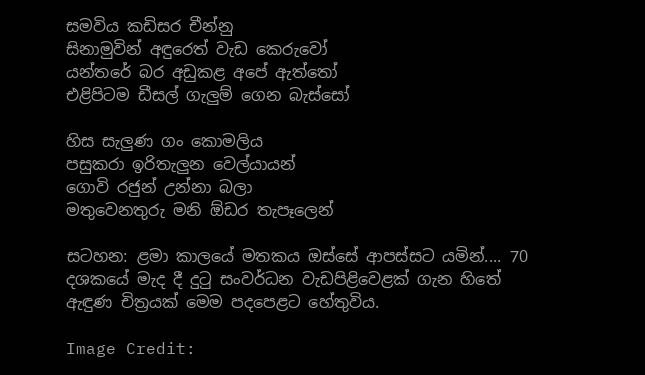සමවිය කඩිසර චීන්නු
සිනාමුවින් අඳුරෙත් වැඩ කෙරුවෝ
යන්තරේ බර අඩුකළ අපේ ඇත්තෝ
එළිපිටම ඩීසල් ගැලුම් ගෙන බැස්සෝ

හිස සැලුණ ගං කොමලිය
පසුකරා ඉරිතැලුන වෙල්යායන්
ගොවි රජුන් උන්නා බලා
මතුවෙනතුරු මනි ඕඩර තැපෑලෙන්

සටහන: ළමා කාලයේ මතකය ඔස්සේ ආපස්සට යමින්.... 70 දශකයේ මැද දී දුටු සංවර්ධන වැඩපිළිවෙළක් ගැන හිතේ ඇඳුණ චිත්‍රයක් මෙම පදපෙළට හේතුවිය.

Image Credit: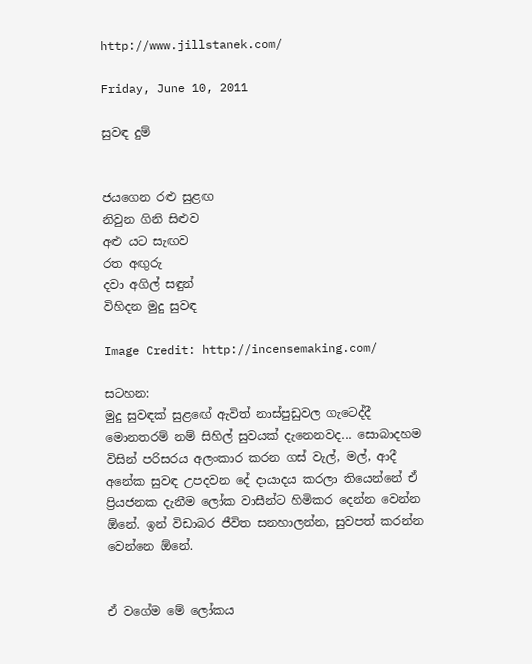http://www.jillstanek.com/

Friday, June 10, 2011

සුවඳ දුම්


ජයගෙන රළු සුළඟ
නිවුන ගිනි සිළුව
අළු යට සැඟව
රත අඟුරු
දවා අගිල් සඳුන්
විහිදන මුදු සුවඳ

Image Credit: http://incensemaking.com/

සටහන:
මුදු සුවඳක් සුළඟේ ඇවිත් නාස්පුඩුවල ගැටෙද්දී මොනතරම් නම් සිහිල් සුවයක් දැනෙනවද... සොබාදහම විසින් පරිසරය අලංකාර කරන ගස් වැල්, මල්, ආදී අනේක සුවඳ උපදවන දේ දායාදය කරලා තියෙන්නේ ඒ ප්‍රියජනක දැනීම ලෝක වාසීන්ට හිමිකර දෙන්න වෙන්න ඕනේ. ඉන් විඩාබර ජීවිත සනහාලන්න, සුවපත් කරන්න වෙන්නෙ ඕනේ.


ඒ වගේම මේ ලෝකය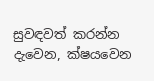සුවඳවත් කරන්න දැවෙන, ක්ෂයවෙන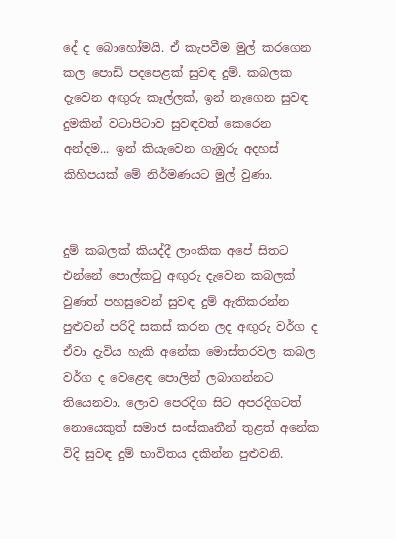දේ ද බොහෝමයි. ඒ කැපවීම මුල් කරගෙන කල පොඩි පදපෙළක් සුවඳ දුම්. කබලක දැවෙන අඟුරු කෑල්ලක්, ඉන් නැගෙන සුවඳ දුමකින් වටාපිටාව සුවඳවත් කෙරෙන අන්දම... ඉන් කියැවෙන ගැඹුරු අදහස් කිහිපයක් මේ නිර්මණයට මුල් වුණා.


දුම් කබලක් කියද්දී ලාංකික අපේ සිතට එන්නේ පොල්කටු අඟුරු දැවෙන කබලක් වුණත් පහසුවෙන් සුවඳ දුම් ඇතිකරන්න පුළුවන් පරිදි සකස් කරන ලද අඟුරු වර්ග ද ඒවා දැවිය හැකි අනේක මොස්තරවල කබල වර්ග ද වෙළෙඳ පොලින් ලබාගන්නට තියෙනවා. ලොව පෙරදිග සිට අපරදිගටත් නොයෙකුත් සමාජ සංස්කෘතීන් තුළත් අනේක විදි සුවඳ දුම් භාවිතය දකින්න පුළුවනි.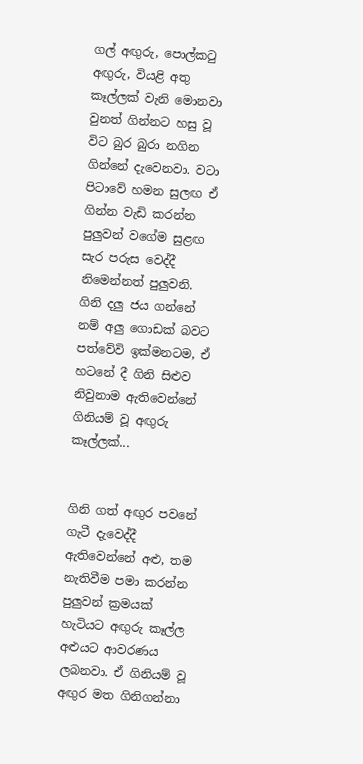ගල් අඟුරු, පොල්කටු අඟුරු, වියළි අතු කෑල්ලක් වැනි මොනවා වුනත් ගින්නට හසු වූ විට බුර බුරා නගින ගින්නේ දැවෙනවා. වටා පිටාවේ හමන සුලඟ ඒ ගින්න වැඩි කරන්න පුලුවන් වගේම සුළඟ සැර පරුස වෙද්දී නිමෙන්නත් පුලුවනි. ගිනි දලු ජය ගන්නේ නම් අලු ගොඩක් බවට පත්වේවි ඉක්මනටම, ඒ හටනේ දී ගිනි සිළුව නිවුනාම ඇතිවෙන්නේ ගිනියම් වූ අඟුරු කෑල්ලක්...


ගිනි ගත් අඟුර පවනේ ගැටී දැවෙද්දී ඇතිවෙන්නේ අළු, තම නැතිවීම පමා කරන්න පුලුවන් ක්‍රමයක් හැටියට අඟුරු කෑල්ල අළුයට ආවරණය ලබනවා. ඒ ගිනියම් වූ අඟුර මත ගිනිගන්නා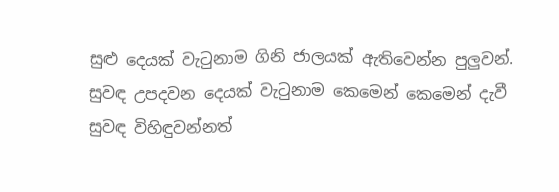සුළු දෙයක් වැටුනාම ගිනි ජාලයක් ඇතිවෙන්න පුලුවන්. සුවඳ උපදවන දෙයක් වැටුනාම කෙමෙන් කෙමෙන් දැවී සුවඳ විහිඳුවන්නත්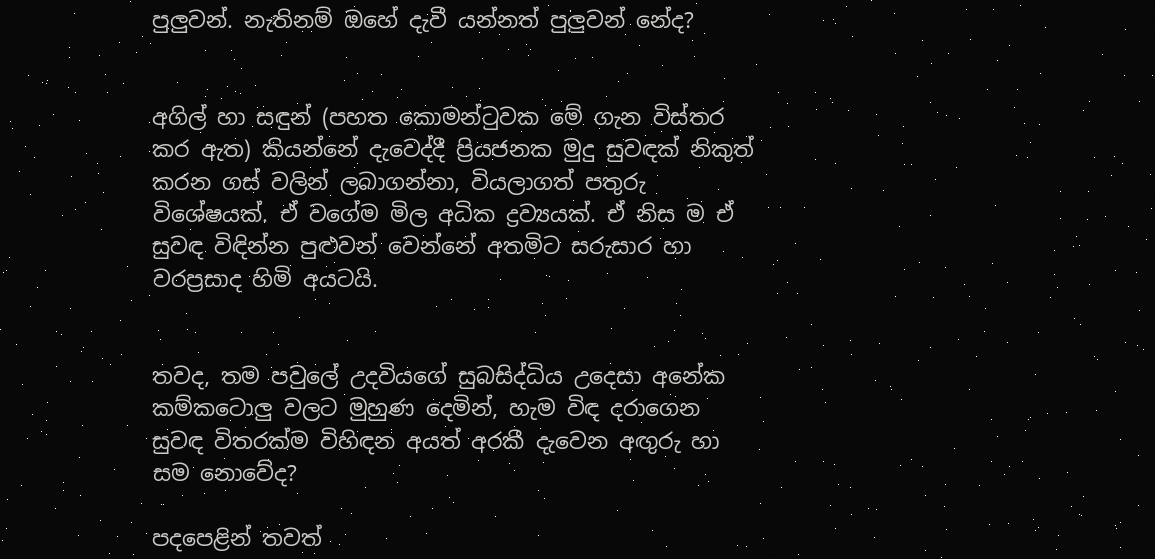පුලුවන්. නැතිනම් ඔහේ දැවී යන්නත් පුලුවන් නේද?


අගිල් හා සඳුන් (පහත කොමන්ටුවක මේ ගැන විස්තර කර ඇත) කියන්නේ දැවෙද්දී ප්‍රියජනක මුදු සුවඳක් නිකුත් කරන ගස් වලින් ලබාගන්නා, වියලාගත් පතුරු විශේෂයක්. ඒ වගේම මිල අධික ද්‍රව්‍යයක්. ඒ නිස ම ඒ සුවඳ විඳින්න පුළුවන් වෙන්නේ අතමිට සරුසාර හා වරප්‍රසාද හිමි අයටයි.


තවද, තම පවුලේ උදවියගේ සුබසිද්ධිය උදෙසා අනේක කම්කටොලු වලට මුහුණ දෙමින්, හැම විඳ දරාගෙන සුවඳ විතරක්ම විහිඳන අයත් අරකී දැවෙන අඟුරු හා සම නොවේද?

පදපෙළින් තවත්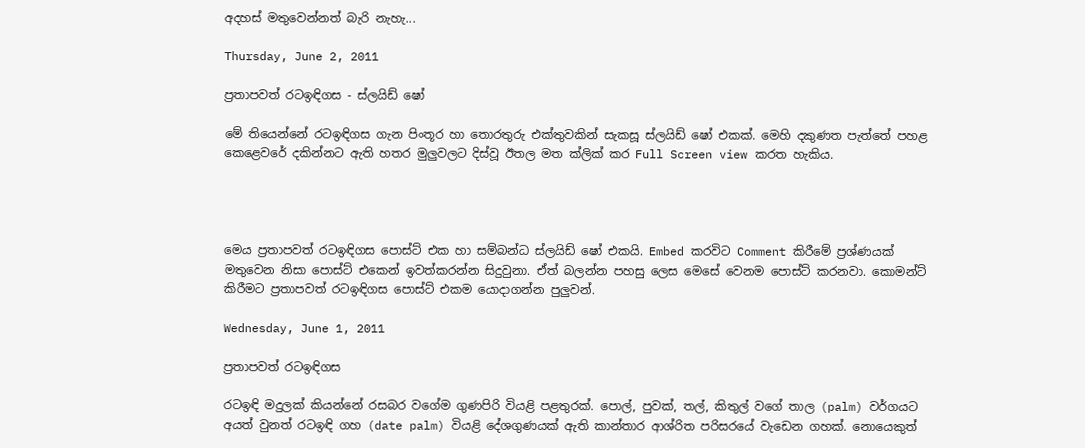අදහස් මතුවෙන්නත් බැරි නැහැ...

Thursday, June 2, 2011

ප්‍රතාපවත් රටඉඳිගස - ස්ලයිඩ් ෂෝ

මේ තියෙන්නේ රටඉඳිගස ගැන පිංතූර හා තොරතුරු එක්තුවකින් සැකසූ ස්ලයිඩ් ෂෝ එකක්. මෙහි දකුණත පැත්තේ පහළ කෙළෙවරේ දකින්නට ඇති හතර මුලුවලට දිස්වූ ඊතල මත ක්ලික් කර Full Screen view කරත හැකිය.




මෙය ප්‍රතාපවත් රටඉඳිගස පොස්ට් එක හා සම්බන්ධ ස්ලයිඩ් ෂෝ එකයි. Embed කරවිට Comment කිරීමේ ප්‍රශ්ණයක් මතුවෙන නිසා පොස්ට් එකෙන් ඉවත්කරන්න සිදුවුනා. ඒත් බලන්න පහසු ලෙස මෙසේ වෙනම පොස්ට් කරනවා. කොමන්ට් කිරීමට ප්‍රතාපවත් රටඉඳිගස පොස්ට් එකම යොදාගන්න පුලුවන්.

Wednesday, June 1, 2011

ප්‍රතාපවත් රටඉඳිගස

රටඉඳි මදුලක් කියන්නේ රසබර වගේම ගුණපිරි වියළි පළතුරක්. පොල්, පුවක්, තල්, කිතුල් වගේ තාල (palm) වර්ගයට අයත් වුනත් රටඉඳි ගහ (date palm) වියළි දේශගුණයක් ඇති කාන්තාර ආශ්රිත පරිසරයේ වැඩෙන ගහක්. නොයෙකුත්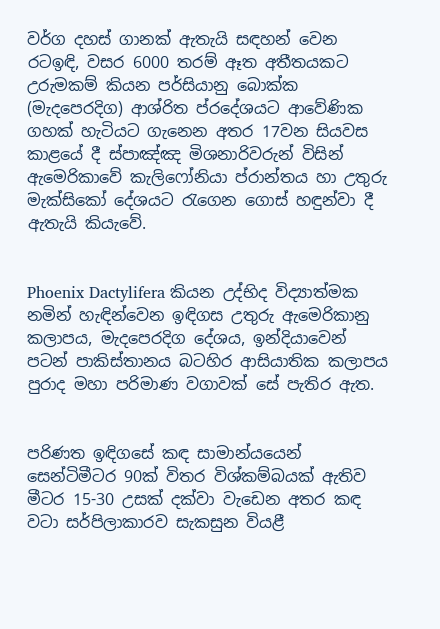වර්ග දහස් ගානක් ඇතැයි සඳහන් වෙන රටඉඳි, වසර 6000 තරම් ඈත අතීතයකට උරුමකම් කියන පර්සියානු බොක්ක (මැදපෙරදිග) ආශ්රිත ප්රදේශයට ආවේණික ගහක් හැටියට ගැනෙන අතර 17වන සියවස කාළයේ දී ස්පාඤ්ඤ මිශනාරිවරුන් විසින් ඇමෙරිකාවේ කැලිෆෝනියා ප්රාන්තය හා උතුරු මැක්සිකෝ දේශයට රැගෙන ගොස් හඳුන්වා දී ඇතැයි කියැවේ.


Phoenix Dactylifera කියන උද්භිද විද්‍යාත්මක නමින් හැඳින්වෙන ඉඳිගස උතුරු ඇමෙරිකානු කලාපය, මැදපෙරදිග දේශය, ඉන්දියාවෙන් පටන් පාකිස්තානය බටහිර ආසියාතික කලාපය පුරාද මහා පරිමාණ වගාවක් සේ පැතිර ඇත.


පරිණත ඉඳිගසේ කඳ සාමාන්යයෙන් සෙන්ටිමීටර 90ක් විතර විශ්කම්බයක් ඇතිව මීටර 15-30 උසක් දක්වා වැඩෙන අතර කඳ වටා සර්පිලාකාරව සැකසුන වියළී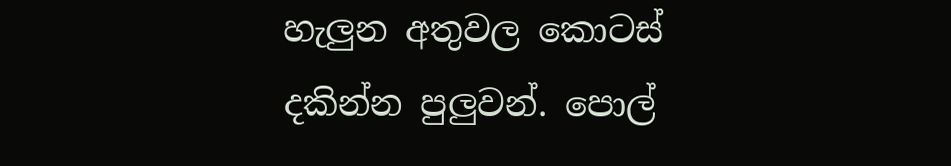හැලුන අතුවල කොටස් දකින්න පුලුවන්. පොල්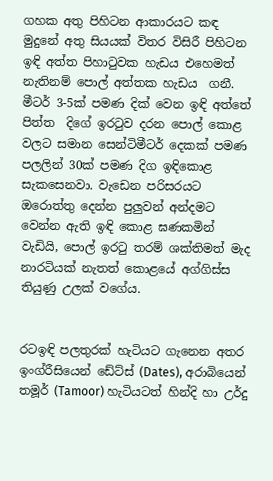ගහක අතු පිහිටන ආකාරයට කඳ මුදුනේ අතු සියයක් විතර විසිරී පිහිටන ඉඳි අත්ත පිහාටුවක හැඩය එහෙමත් නැතිනම් පොල් අත්තක හැඩය  ගනී. මීටර් 3-5ක් පමණ දික් වෙන ඉඳි අත්තේ පිත්ත  දිගේ ඉරටුව දරන පොල් කොළ වලට සමාන සෙන්ටිමීටර් දෙකක් පමණ පලලින් 30ක් පමණ දිග ඉඳිකොළ සැකසෙනවා. වැඩෙන පරිසරයට ඔරොත්තු දෙන්න පුලුවන් අන්දමට වෙන්න ඇති ඉඳි කොළ ඝණකමින් වැඩියි, පොල් ඉරටු තරම් ශක්තිමත් මැද නාරටියක් නැතත් කොළයේ අග්ගිස්ස තියුණු උලක් වගේය.


රටඉඳි පලතුරක් හැටියට ගැනෙන අතර ඉංග්රීසියෙන් ඩේට්ස් (Dates), අරාබියෙන් තමූර් (Tamoor) හැටියටත් හින්දි හා උර්දු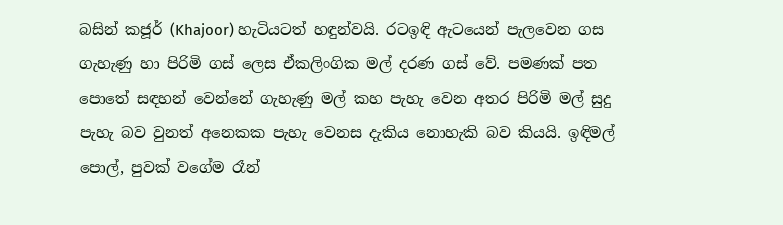බසින් කජූර් (Khajoor) හැටියටත් හඳුන්වයි. රටඉඳි ඇටයෙන් පැලවෙන ගස ගැහැණු හා පිරිමි ගස් ලෙස ඒකලිංගික මල් දරණ ගස් වේ. පමණක් පත පොතේ සඳහන් වෙන්නේ ගැහැණු මල් කහ පැහැ වෙන අතර පිරිමි මල් සුදු පැහැ බව වුනත් අනෙකක පැහැ වෙනස දැකිය නොහැකි බව කියයි. ඉඳිමල් පොල්, පුවක් වගේම රෑන්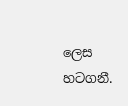ලෙස හටගනී.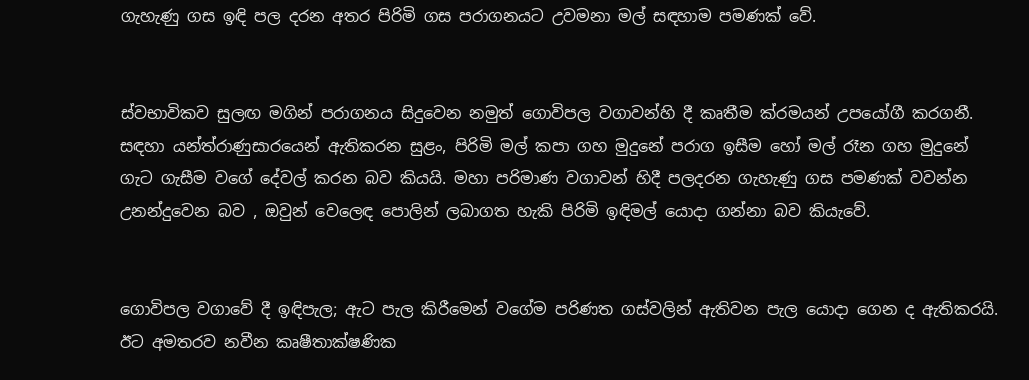ගැහැණු ගස ඉඳි පල දරන අතර පිරිමි ගස පරාගනයට උවමනා මල් සඳහාම පමණක් වේ.


ස්වභාවිකව සුලඟ මගින් පරාගනය සිදුවෙන නමුත් ගොවිපල වගාවන්හි දී කෘතීම ක්රමයන් උපයෝගී කරගනී. සඳහා යන්ත්රාණුසාරයෙන් ඇතිකරන සුළං, පිරිමි මල් කපා ගහ මුදුනේ පරාග ඉසීම හෝ මල් රෑන ගහ මුදුනේ ගැට ගැසීම වගේ දේවල් කරන බව කියයි. මහා පරිමාණ වගාවන් හිදී පලදරන ගැහැණු ගස පමණක් වවන්න උනන්දුවෙන බව , ඔවුන් වෙලෙඳ පොලින් ලබාගත හැකි පිරිමි ඉඳිමල් යොදා ගන්නා බව කියැවේ.


ගොවිපල වගාවේ දී ඉඳිපැල; ඇට පැල කිරීමෙන් වගේම පරිණත ගස්වලින් ඇතිවන පැල යොදා ගෙන ද ඇතිකරයි. ඊට අමතරව නවීන කෘෂීතාක්ෂණික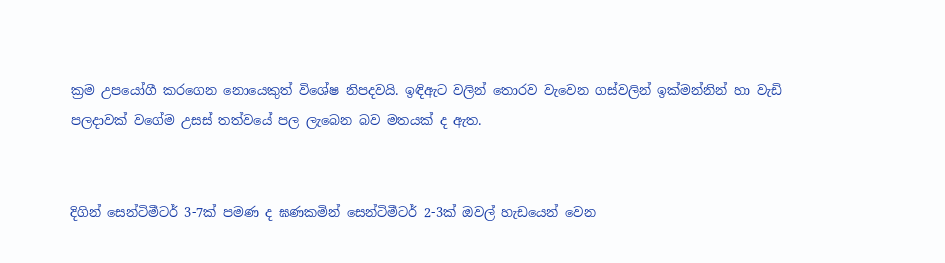ක්‍රම උපයෝගී කරගෙන නොයෙකුත් විශේෂ නිපදවයි. ඉඳිඇට වලින් තොරව වැවෙන ගස්වලින් ඉක්මන්නින් හා වැඩි පලදාවක් වගේම උසස් තත්වයේ පල ලැබෙන බව මතයක් ද ඇත.


දිගින් සෙන්ටිමීටර් 3-7ක් පමණ ද ඝණකමින් සෙන්ටිමීටර් 2-3ක් ඔවල් හැඩයෙන් වෙන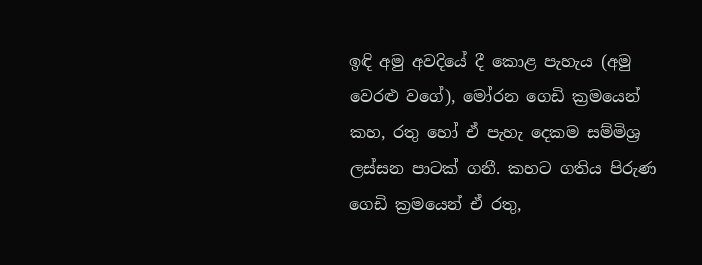ඉඳි අමු අවදියේ දී කොළ පැහැය (අමු වෙරළු වගේ), මෝරන ගෙඩි ක්‍රමයෙන් කහ, රතු හෝ ඒ පැහැ දෙකම සම්මිශ්‍ර ලස්සන පාටක් ගනී. කහට ගතිය පිරුණ ගෙඩි ක්‍රමයෙන් ඒ රතු,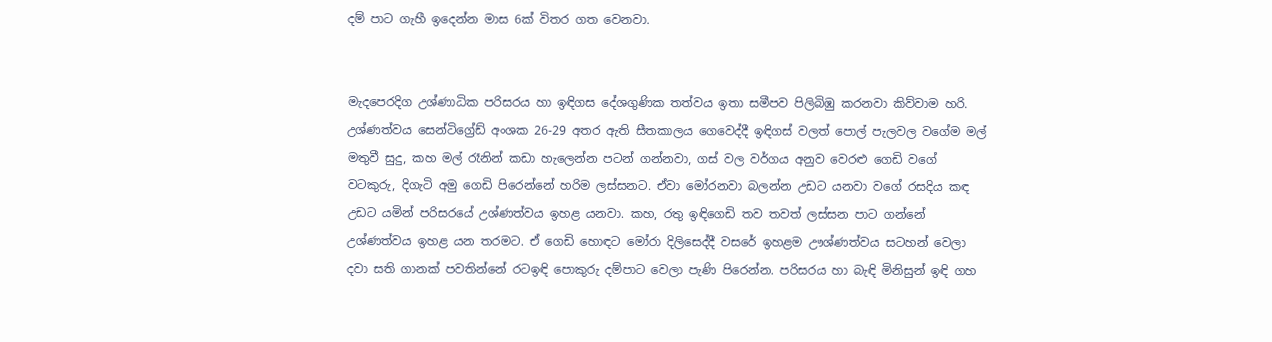දම් පාට ගැහී ඉදෙන්න මාස 6ක් විතර ගත වෙනවා.


මැදපෙරදිග උශ්ණාධික පරිසරය හා ඉඳිගස දේශගුණික තත්වය ඉතා සමීපව පිලිබිඹු කරනවා කිව්වාම හරි. උශ්ණත්වය සෙන්ටිග්‍රේඩ් අංශක 26-29 අතර ඇති සීතකාලය ගෙවෙද්දී ඉඳිගස් වලත් පොල් පැලවල වගේම මල් මතුවී සුදු, කහ මල් රෑනින් කඩා හැලෙන්න පටන් ගන්නවා, ගස් වල වර්ගය අනුව වෙරළු ගෙඩි වගේ වටකුරු, දිගැටි අමු ගෙඩි පිරෙන්නේ හරිම ලස්සනට. ඒවා මෝරනවා බලන්න උඩට යනවා වගේ රසදිය කඳ උඩට යමින් පරිසරයේ උශ්ණත්වය ඉහළ යනවා. කහ, රතු ඉඳිගෙඩි තව තවත් ලස්සන පාට ගන්නේ උශ්ණත්වය ඉහළ යන තරමට. ඒ ගෙඩි හොඳට මෝරා දිලිසෙද්දී වසරේ ඉහළම ඌශ්ණත්වය සටහන් වෙලා දවා සති ගානක් පවතින්නේ රටඉඳි පොකුරු දම්පාට වෙලා පැණි පිරෙන්න. පරිසරය හා බැඳි මිනිසුන් ඉඳි ගහ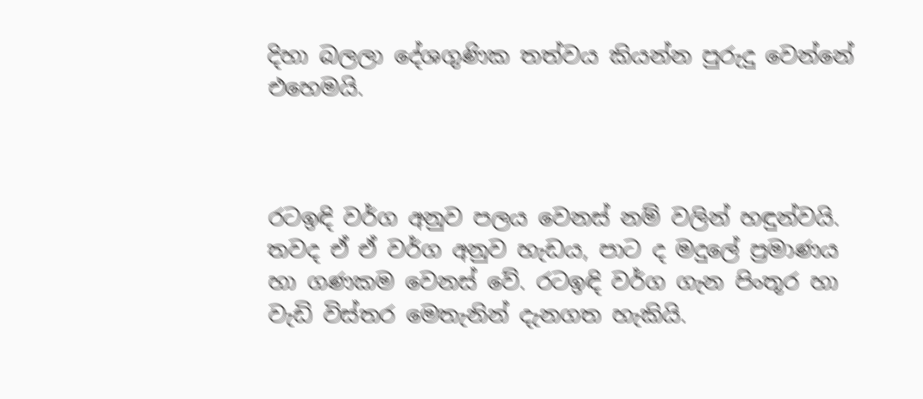දිහා බලලා දේශගුණික තත්වය කියන්න පුරුදු වෙන්නේ එහෙමයි.



රටඉඳි වර්ග අනුව පලය වෙනස් නම් වලින් හඳුන්වයි. තවද ඒ ඒ වර්ග අනුව හැඩය, පාට ද මදුලේ ප්‍රමාණය හා ගණකම වෙනස් වේ. රටඉඳි වර්ග ගැන පිංතූර හා වැඩි විස්තර මෙතැනින් දැනගත හැකියි.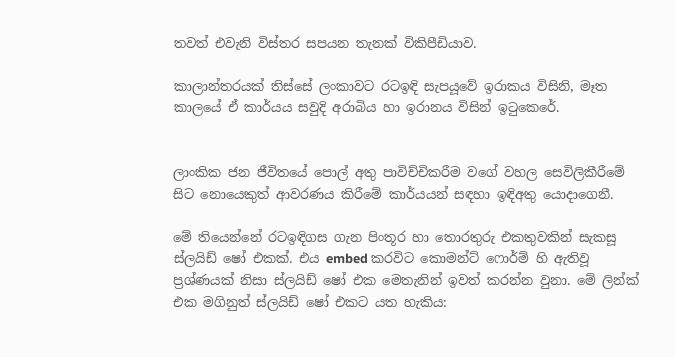තවත් එවැනි විස්තර සපයන තැනක් විකිපීඩියාව.

කාලාන්තරයක් තිස්සේ ලංකාවට රටඉඳි සැපයූවේ ඉරාකය විසිනි, මෑත කාලයේ ඒ කාර්යය සවුදි අරාබිය හා ඉරානය විසින් ඉටුකෙරේ.


ලාංකික ජන ජීවිතයේ පොල් අතු පාවිච්චිකරීම වගේ වහල සෙවිලිකීරීමේ සිට නොයෙකුත් ආවරණය කිරීමේ කාර්යයන් සඳහා ඉඳිඅතු යොදාගෙනී.

මේ තියෙන්නේ රටඉඳිගස ගැන පිංතූර හා තොරතුරු එකතුවකින් සැකසූ ස්ලයිඩ් ෂෝ එකක්. එය embed කරවිට කොමන්ට් ෆොර්ම් හි ඇතිවූ ප්‍රශ්ණයක් නිසා ස්ලයිඩ් ෂෝ එක මෙතැනින් ඉවත් කරන්න වුනා. මේ ලින්ක් එක මගිනුත් ස්ලයිඩ් ෂෝ එකට යත හැකිය: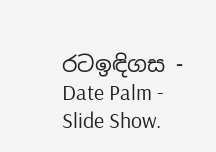රටඉඳිගස - Date Palm - Slide Show.